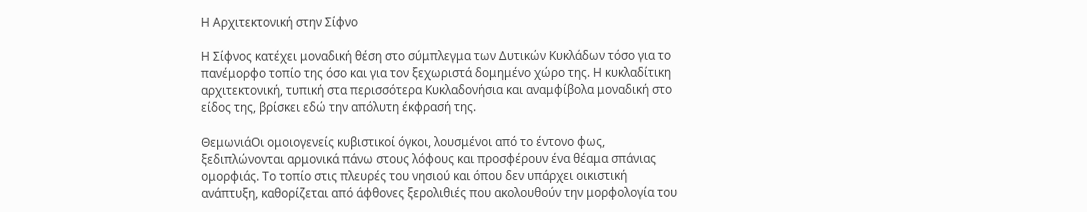Η Αρχιτεκτονική στην Σίφνο

Η Σίφνος κατέχει μοναδική θέση στο σύμπλεγμα των Δυτικών Κυκλάδων τόσο για το πανέμορφο τοπίο της όσο και για τον ξεχωριστά δομημένο χώρο της. Η κυκλαδίτικη αρχιτεκτονική, τυπική στα περισσότερα Κυκλαδονήσια και αναμφίβολα μοναδική στο είδος της, βρίσκει εδώ την απόλυτη έκφρασή της.

ΘεμωνιάΟι ομοιογενείς κυβιστικοί όγκοι, λουσμένοι από το έντονο φως, ξεδιπλώνονται αρμονικά πάνω στους λόφους και προσφέρουν ένα θέαμα σπάνιας ομορφιάς. Το τοπίο στις πλευρές του νησιού και όπου δεν υπάρχει οικιστική ανάπτυξη, καθορίζεται από άφθονες ξερολιθιές που ακολουθούν την μορφολογία του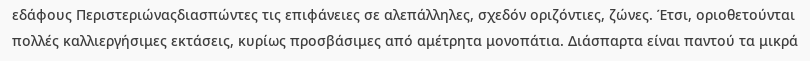εδάφους Περιστεριώναςδιασπώντες τις επιφάνειες σε αλεπάλληλες, σχεδόν οριζόντιες, ζώνες. Έτσι, οριοθετούνται πολλές καλλιεργήσιμες εκτάσεις, κυρίως προσβάσιμες από αμέτρητα μονοπάτια. Διάσπαρτα είναι παντού τα μικρά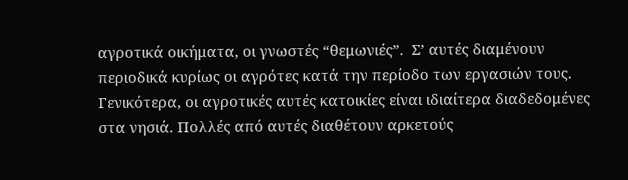αγροτικά οικήματα, οι γνωστές “θεμωνιές”.  Σ’ αυτές διαμένουν περιοδικά κυρίως οι αγρότες κατά την περίοδο των εργασιών τους. Γενικότερα, οι αγροτικές αυτές κατοικίες είναι ιδιαίτερα διαδεδομένες στα νησιά. Πολλές από αυτές διαθέτουν αρκετούς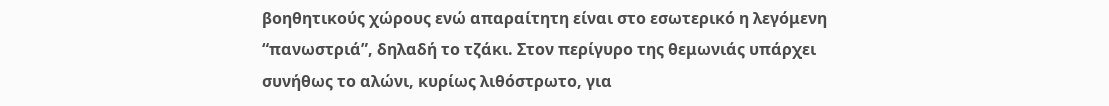βοηθητικούς χώρους ενώ απαραίτητη είναι στο εσωτερικό η λεγόμενη “πανωστριά”, δηλαδή το τζάκι. Στον περίγυρο της θεμωνιάς υπάρχει συνήθως το αλώνι, κυρίως λιθόστρωτο, για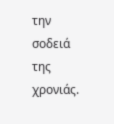την σοδειά της χρονιάς.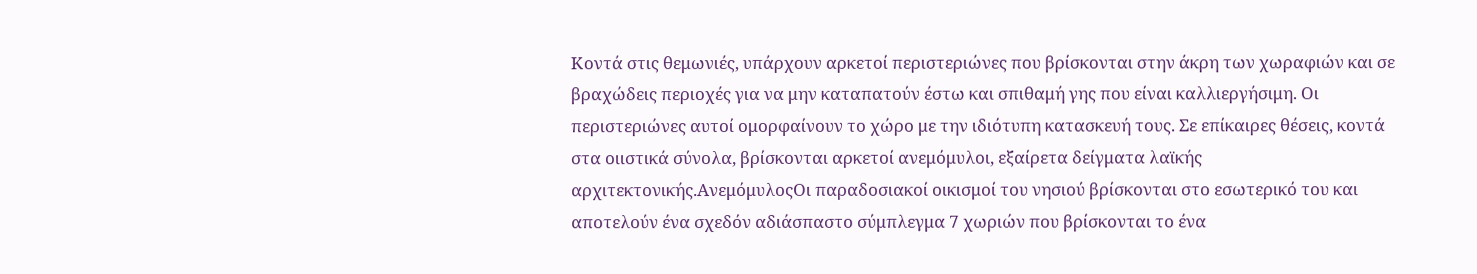Κοντά στις θεμωνιές, υπάρχουν αρκετοί περιστεριώνες που βρίσκονται στην άκρη των χωραφιών και σε βραχώδεις περιοχές για να μην καταπατούν έστω και σπιθαμή γης που είναι καλλιεργήσιμη. Οι περιστεριώνες αυτοί ομορφαίνουν το χώρο με την ιδιότυπη κατασκευή τους. Σε επίκαιρες θέσεις, κοντά στα οιιστικά σύνολα, βρίσκονται αρκετοί ανεμόμυλοι, εξαίρετα δείγματα λαϊκής αρχιτεκτονικής.ΑνεμόμυλοςΟι παραδοσιακοί οικισμοί του νησιού βρίσκονται στο εσωτερικό του και αποτελούν ένα σχεδόν αδιάσπαστο σύμπλεγμα 7 χωριών που βρίσκονται το ένα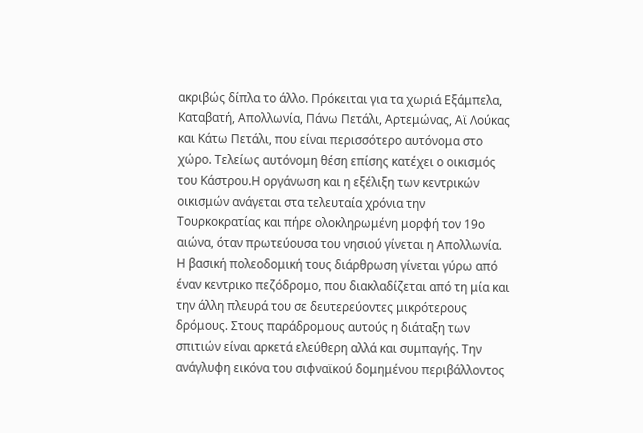ακριβώς δίπλα το άλλο. Πρόκειται για τα χωριά Εξάμπελα, Καταβατή, Απολλωνία, Πάνω Πετάλι, Αρτεμώνας, Αϊ Λούκας και Κάτω Πετάλι, που είναι περισσότερο αυτόνομα στο χώρο. Τελείως αυτόνομη θέση επίσης κατέχει ο οικισμός του Κάστρου.Η οργάνωση και η εξέλιξη των κεντρικών οικισμών ανάγεται στα τελευταία χρόνια την Τουρκοκρατίας και πήρε ολοκληρωμένη μορφή τον 19ο αιώνα, όταν πρωτεύουσα του νησιού γίνεται η Απολλωνία. Η βασική πολεοδομική τους διάρθρωση γίνεται γύρω από έναν κεντρικο πεζόδρομο, που διακλαδίζεται από τη μία και την άλλη πλευρά του σε δευτερεύοντες μικρότερους δρόμους. Στους παράδρομους αυτούς η διάταξη των σπιτιών είναι αρκετά ελεύθερη αλλά και συμπαγής. Την ανάγλυφη εικόνα του σιφναϊκού δομημένου περιβάλλοντος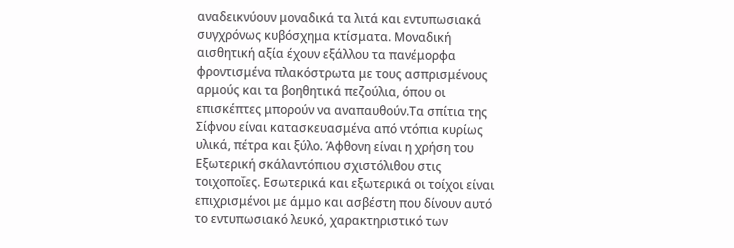αναδεικνύουν μοναδικά τα λιτά και εντυπωσιακά συγχρόνως κυβόσχημα κτίσματα. Μοναδική αισθητική αξία έχουν εξάλλου τα πανέμορφα φροντισμένα πλακόστρωτα με τους ασπρισμένους αρμούς και τα βοηθητικά πεζούλια, όπου οι επισκέπτες μπορούν να αναπαυθούν.Τα σπίτια της Σίφνου είναι κατασκευασμένα από ντόπια κυρίως υλικά, πέτρα και ξύλο. Άφθονη είναι η χρήση του Εξωτερική σκάλαντόπιου σχιστόλιθου στις τοιχοποΐες. Εσωτερικά και εξωτερικά οι τοίχοι είναι επιχρισμένοι με άμμο και ασβέστη που δίνουν αυτό το εντυπωσιακό λευκό, χαρακτηριστικό των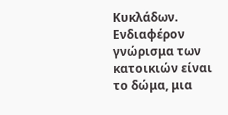Κυκλάδων. Ενδιαφέρον γνώρισμα των κατοικιών είναι το δώμα, μια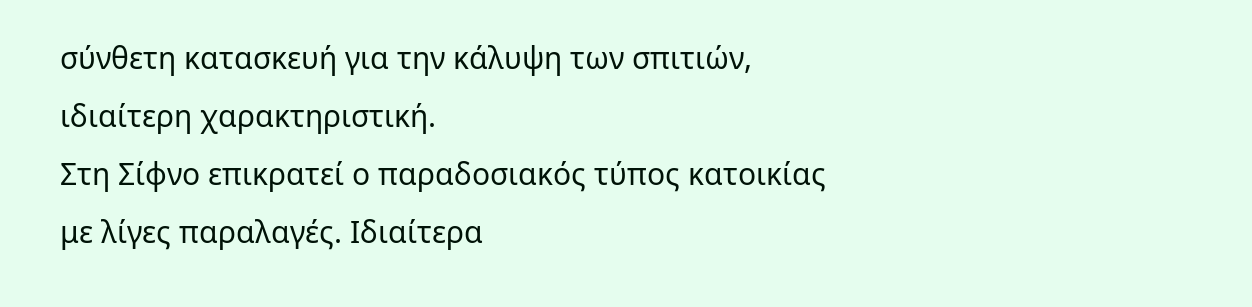σύνθετη κατασκευή για την κάλυψη των σπιτιών, ιδιαίτερη χαρακτηριστική.
Στη Σίφνο επικρατεί ο παραδοσιακός τύπος κατοικίας με λίγες παραλαγές. Ιδιαίτερα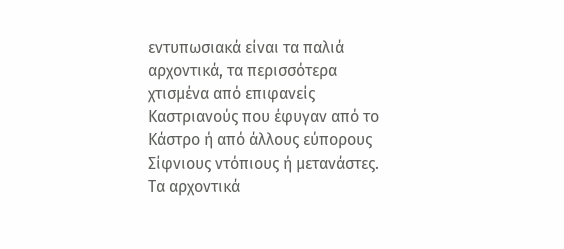εντυπωσιακά είναι τα παλιά αρχοντικά, τα περισσότερα χτισμένα από επιφανείς Καστριανούς που έφυγαν από το Κάστρο ή από άλλους εύπορους Σίφνιους ντόπιους ή μετανάστες. Τα αρχοντικά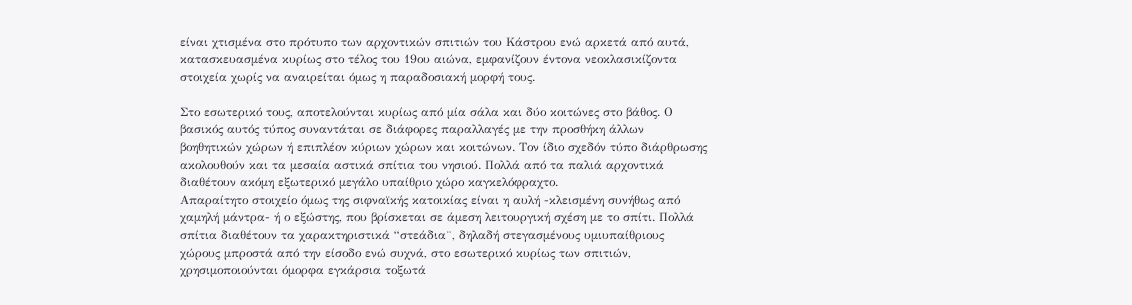είναι χτισμένα στο πρότυπο των αρχοντικών σπιτιών του Κάστρου ενώ αρκετά από αυτά, κατασκευασμένα κυρίως στο τέλος του 19ου αιώνα, εμφανίζουν έντονα νεοκλασικίζοντα στοιχεία χωρίς να αναιρείται όμως η παραδοσιακή μορφή τους.

Στο εσωτερικό τους, αποτελούνται κυρίως από μία σάλα και δύο κοιτώνες στο βάθος. Ο βασικός αυτός τύπος συναντάται σε διάφορες παραλλαγές με την προσθήκη άλλων βοηθητικών χώρων ή επιπλέον κύριων χώρων και κοιτώνων. Τον ίδιο σχεδόν τύπο διάρθρωσης ακολουθούν και τα μεσαία αστικά σπίτια του νησιού. Πολλά από τα παλιά αρχοντικά διαθέτουν ακόμη εξωτερικό μεγάλο υπαίθριο χώρο καγκελόφραχτο.
Απαραίτητο στοιχείο όμως της σιφναϊκής κατοικίας είναι η αυλή -κλεισμένη συνήθως από χαμηλή μάντρα- ή ο εξώστης, που βρίσκεται σε άμεση λειτουργική σχέση με το σπίτι. Πολλά σπίτια διαθέτουν τα χαρακτηριστικά “στεάδια¨, δηλαδή στεγασμένους υμιυπαίθριους χώρους μπροστά από την είσοδο ενώ συχνά, στο εσωτερικό κυρίως των σπιτιών, χρησιμοποιούνται όμορφα εγκάρσια τοξωτά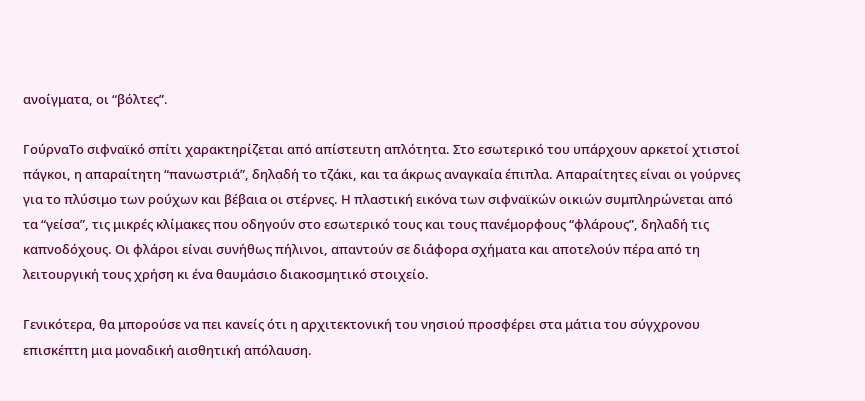ανοίγματα, οι “βόλτες”.

ΓούρναΤο σιφναϊκό σπίτι χαρακτηρίζεται από απίστευτη απλότητα. Στο εσωτερικό του υπάρχουν αρκετοί χτιστοί πάγκοι, η απαραίτητη “πανωστριά”, δηλαδή το τζάκι, και τα άκρως αναγκαία έπιπλα. Απαραίτητες είναι οι γούρνες για το πλύσιμο των ρούχων και βέβαια οι στέρνες. Η πλαστική εικόνα των σιφναϊκών οικιών συμπληρώνεται από τα “γείσα”, τις μικρές κλίμακες που οδηγούν στο εσωτερικό τους και τους πανέμορφους “φλάρους”, δηλαδή τις καπνοδόχους. Οι φλάροι είναι συνήθως πήλινοι, απαντούν σε διάφορα σχήματα και αποτελούν πέρα από τη λειτουργική τους χρήση κι ένα θαυμάσιο διακοσμητικό στοιχείο.

Γενικότερα, θα μπορούσε να πει κανείς ότι η αρχιτεκτονική του νησιού προσφέρει στα μάτια του σύγχρονου επισκέπτη μια μοναδική αισθητική απόλαυση.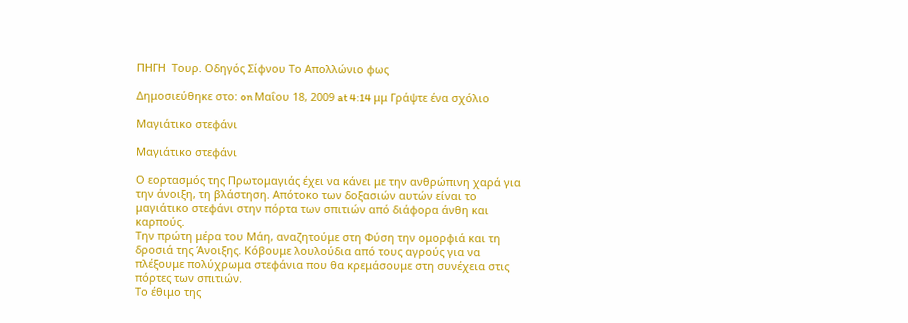ΠΗΓΗ  Τουρ. Οδηγός Σίφνου Το Απολλώνιο φως

Δημοσιεύθηκε στο: on Μαΐου 18, 2009 at 4:14 μμ Γράψτε ένα σχόλιο

Μαγιάτικο στεφάνι

Μαγιάτικο στεφάνι

Ο εορτασμός της Πρωτομαγιάς έχει να κάνει με την ανθρώπινη χαρά για την άνοιξη, τη βλάστηση. Απότοκο των δοξασιών αυτών είναι το μαγιάτικο στεφάνι στην πόρτα των σπιτιών από διάφορα άνθη και καρπούς.
Την πρώτη μέρα του Μάη, αναζητούμε στη Φύση την ομορφιά και τη δροσιά της Άνοιξης. Κόβουμε λουλούδια από τους αγρούς για να πλέξουμε πολύχρωμα στεφάνια που θα κρεμάσουμε στη συνέχεια στις πόρτες των σπιτιών.
Το έθιμο της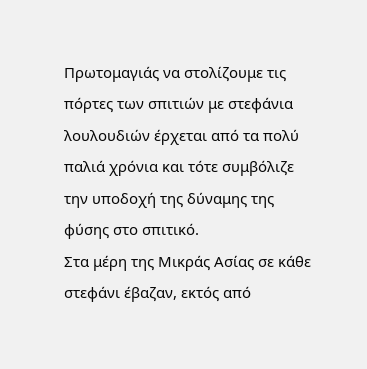Πρωτομαγιάς να στολίζουμε τις πόρτες των σπιτιών με στεφάνια λουλουδιών έρχεται από τα πολύ παλιά χρόνια και τότε συμβόλιζε την υποδοχή της δύναμης της φύσης στο σπιτικό.
Στα μέρη της Μικράς Ασίας σε κάθε στεφάνι έβαζαν, εκτός από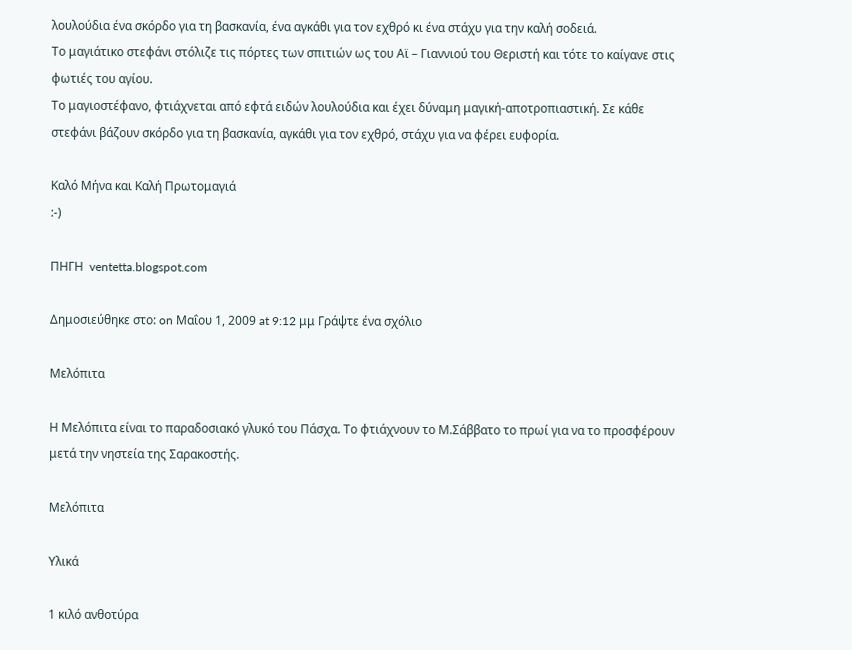λουλούδια ένα σκόρδο για τη βασκανία, ένα αγκάθι για τον εχθρό κι ένα στάχυ για την καλή σοδειά.
Το μαγιάτικο στεφάνι στόλιζε τις πόρτες των σπιτιών ως του Αϊ – Γιαννιού του Θεριστή και τότε το καίγανε στις φωτιές του αγίου.
Το μαγιοστέφανο, φτιάχνεται από εφτά ειδών λουλούδια και έχει δύναμη μαγική-αποτροπιαστική. Σε κάθε στεφάνι βάζουν σκόρδο για τη βασκανία, αγκάθι για τον εχθρό, στάχυ για να φέρει ευφορία.

Καλό Μήνα και Καλή Πρωτομαγιά
:-)

ΠΗΓΗ  ventetta.blogspot.com

Δημοσιεύθηκε στο: on Μαΐου 1, 2009 at 9:12 μμ Γράψτε ένα σχόλιο

Μελόπιτα

Η Μελόπιτα είναι το παραδοσιακό γλυκό του Πάσχα. Το φτιάχνουν το Μ.Σάββατο το πρωί για να το προσφέρουν μετά την νηστεία της Σαρακοστής.

Μελόπιτα

Υλικά

1 κιλό ανθοτύρα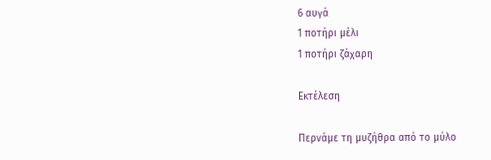6 αυγά
1 ποτήρι μέλι
1 ποτήρι ζάχαρη

Εκτέλεση

Περνάμε τη μυζήθρα από το μύλο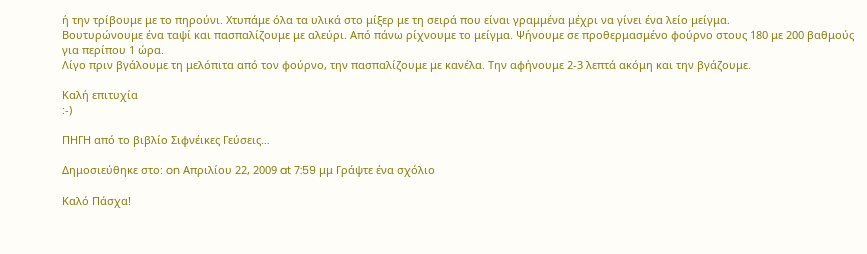ή την τρίβουμε με το πηρούνι. Χτυπάμε όλα τα υλικά στο μίξερ με τη σειρά που είναι γραμμένα μέχρι να γίνει ένα λείο μείγμα.
Βουτυρώνουμε ένα ταψί και πασπαλίζουμε με αλεύρι. Από πάνω ρίχνουμε το μείγμα. Ψήνουμε σε προθερμασμένο φούρνο στους 180 με 200 βαθμούς για περίπου 1 ώρα.
Λίγο πριν βγάλουμε τη μελόπιτα από τον φούρνο, την πασπαλίζουμε με κανέλα. Την αφήνουμε 2-3 λεπτά ακόμη και την βγάζουμε.

Καλή επιτυχία
:-)

ΠΗΓΗ από το βιβλίο Σιφνέικες Γεύσεις…

Δημοσιεύθηκε στο: on Απριλίου 22, 2009 at 7:59 μμ Γράψτε ένα σχόλιο

Καλό Πάσχα!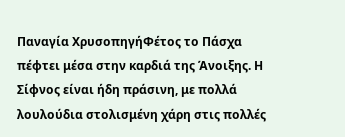Παναγία ΧρυσοπηγήΦέτος το Πάσχα πέφτει μέσα στην καρδιά της Άνοιξης. Η Σίφνος είναι ήδη πράσινη, με πολλά λουλούδια στολισμένη χάρη στις πολλές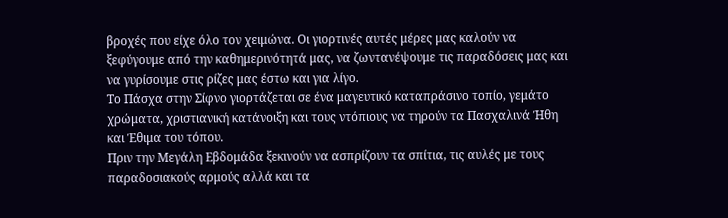βροχές που είχε όλο τον χειμώνα. Οι γιορτινές αυτές μέρες μας καλούν να ξεφύγουμε από την καθημερινότητά μας, να ζωντανέψουμε τις παραδόσεις μας και να γυρίσουμε στις ρίζες μας έστω και για λίγο.
Το Πάσχα στην Σίφνο γιορτάζεται σε ένα μαγευτικό καταπράσινο τοπίο, γεμάτο χρώματα, χριστιανική κατάνοιξη και τους ντόπιους να τηρούν τα Πασχαλινά Ήθη και Έθιμα του τόπου.
Πριν την Μεγάλη Εβδομάδα ξεκινούν να ασπρίζουν τα σπίτια, τις αυλές με τους παραδοσιακούς αρμούς αλλά και τα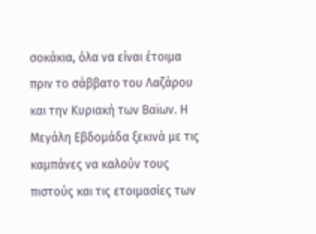σοκάκια, όλα να είναι έτοιμα πριν το σάββατο του Λαζάρου και την Κυριακή των Βαϊων. Η Μεγάλη Εβδομάδα ξεκινά με τις καμπάνες να καλούν τους πιστούς και τις ετοιμασίες των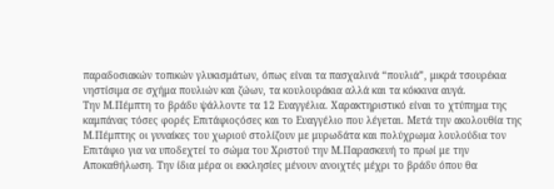παραδοσιακών τοπικών γλυκισμάτων, όπως είναι τα πασχαλινά “πουλιά”, μικρά τσουρέκια νηστίσιμα σε σχήμα πουλιών και ζώων, τα κουλουράκια αλλά και τα κόκκινα αυγά.
Την Μ.Πέμπτη το βράδυ ψάλλοντε τα 12 Ευαγγέλια. Χαρακτηριστικό είναι το χτύπημα της καμπάνας τόσες φορές Επιτάφιοςόσες και το Ευαγγέλιο που λέγεται. Μετά την ακολουθία της Μ.Πέμπτης οι γυναίκες του χωριού στολίζουν με μυρωδάτα και πολύχρωμα λουλούδια τον Επιτάφιο για να υποδεχτεί το σώμα του Χριστού την Μ.Παρασκευή το πρωί με την Αποκαθήλωση. Την ίδια μέρα οι εκκλησίες μένουν ανοιχτές μέχρι το βράδυ όπου θα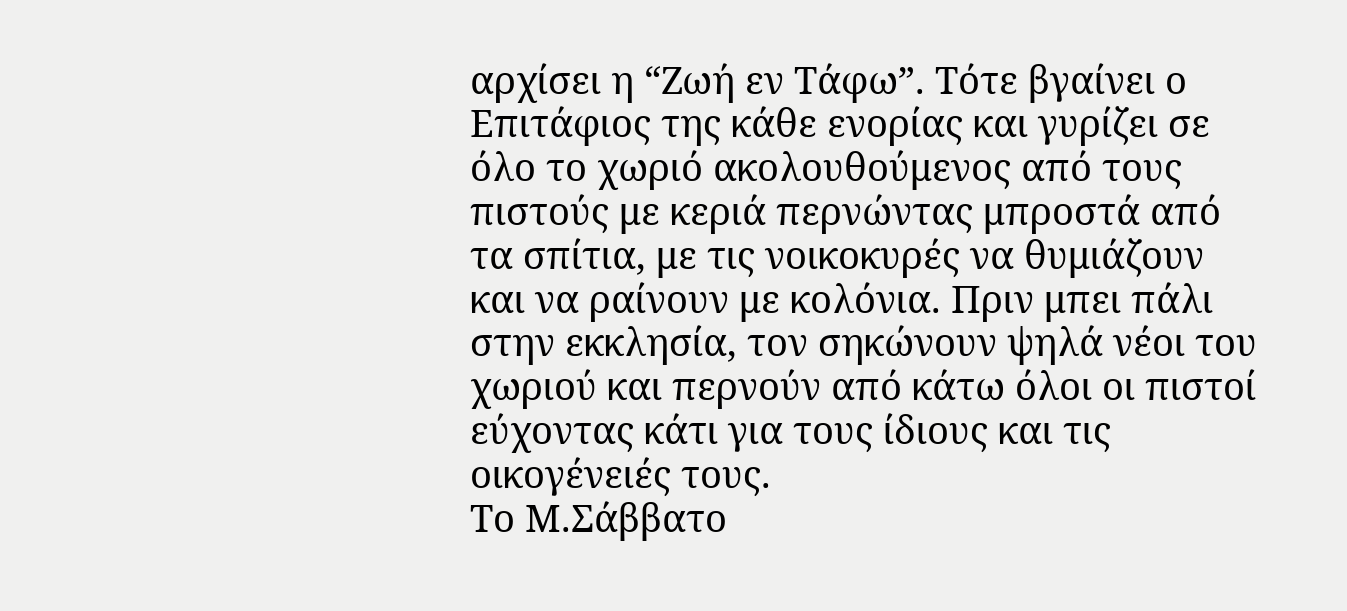αρχίσει η “Ζωή εν Τάφω”. Τότε βγαίνει ο Επιτάφιος της κάθε ενορίας και γυρίζει σε όλο το χωριό ακολουθούμενος από τους πιστούς με κεριά περνώντας μπροστά από τα σπίτια, με τις νοικοκυρές να θυμιάζουν και να ραίνουν με κολόνια. Πριν μπει πάλι στην εκκλησία, τον σηκώνουν ψηλά νέοι του χωριού και περνούν από κάτω όλοι οι πιστοί εύχοντας κάτι για τους ίδιους και τις οικογένειές τους.
Το Μ.Σάββατο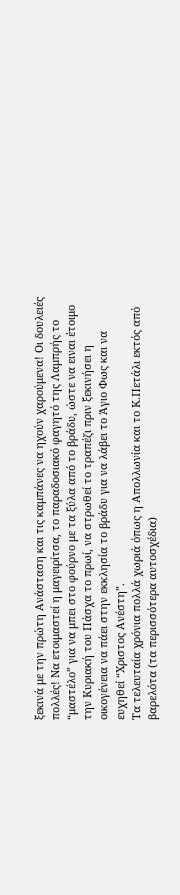ξεκινά με την πρώτη Ανάσταση και τις καμπάνες να ηχούν χαρούμενα! Οι δουλειές πολλές! Να ετοιμαστεί η μαγειρίτσα, το παραδοσιακό φαγητό της Λαμπρής το “μαστέλο” για να μπει στο φούρνο με τα ξύλα από το βράδυ, ώστε να ειναι έτοιμο την Κυριακή του Πάσχα το πρωί, να στρωθεί το τραπέζι πριν ξεκινήσει η οικογένεια να πάει στην εκκλησία το βράδυ για να λάβει το Άγιο Φως και να ευχηθεί “Χριστος Ανέστη”.
Τα τελευταία χρόνια πολλά χωριά όπως η Απολλωνία και το Κ.Πετάλι εκτός από βαρελότα (τα περισσότερα αυτοσχέδια)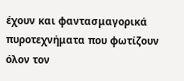έχουν και φαντασμαγορικά πυροτεχνήματα που φωτίζουν όλον τον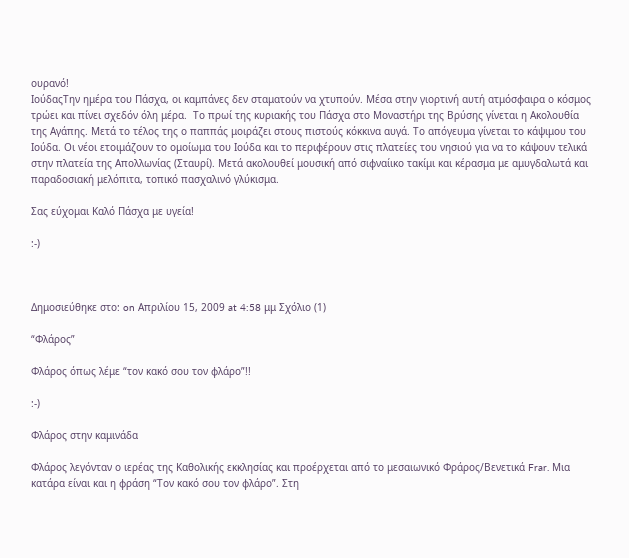ουρανό!
ΙούδαςΤην ημέρα του Πάσχα, οι καμπάνες δεν σταματούν να χτυπούν. Μέσα στην γιορτινή αυτή ατμόσφαιρα ο κόσμος τρώει και πίνει σχεδόν όλη μέρα.  Το πρωί της κυριακής του Πάσχα στο Μοναστήρι της Βρύσης γίνεται η Ακολουθία της Αγάπης. Μετά το τέλος της ο παππάς μοιράζει στους πιστούς κόκκινα αυγά. Το απόγευμα γίνεται το κάψιμου του Ιούδα. Οι νέοι ετοιμάζουν το ομοίωμα του Ιούδα και το περιφέρουν στις πλατείες του νησιού για να το κάψουν τελικά στην πλατεία της Απολλωνίας (Σταυρί). Μετά ακολουθεί μουσική από σιφναίικο τακίμι και κέρασμα με αμυγδαλωτά και παραδοσιακή μελόπιτα, τοπικό πασχαλινό γλύκισμα.

Σας εύχομαι Καλό Πάσχα με υγεία!

:-)



Δημοσιεύθηκε στο: on Απριλίου 15, 2009 at 4:58 μμ Σχόλιο (1)

“Φλάρος”

Φλάρος όπως λέμε “τον κακό σου τον φλάρο”!!

:-)

Φλάρος στην καμινάδα

Φλάρος λεγόνταν ο ιερέας της Καθολικής εκκλησίας και προέρχεται από το μεσαιωνικό Φράρος/Βενετικά Frar. Μια κατάρα είναι και η φράση “Τον κακό σου τον φλάρο”. Στη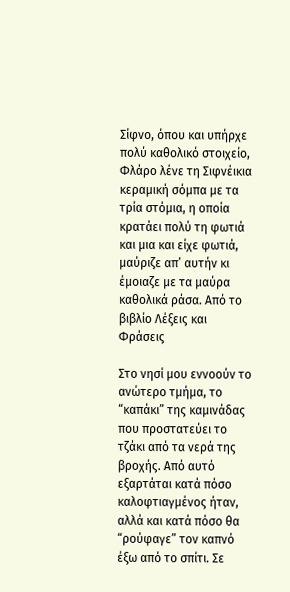Σίφνο, όπου και υπήρχε πολύ καθολικό στοιχείο, Φλάρο λένε τη Σιφνέικια κεραμική σόμπα με τα τρία στόμια, η οποία κρατάει πολύ τη φωτιά και μια και είχε φωτιά, μαύριζε απ’ αυτήν κι έμοιαζε με τα μαύρα καθολικά ράσα. Από το βιβλίο Λέξεις και Φράσεις

Στο νησί μου εννοούν το ανώτερο τμήμα, το “καπάκι” της καμινάδας που προστατεύει το τζάκι από τα νερά της βροχής. Από αυτό εξαρτάται κατά πόσο καλοφτιαγμένος ήταν, αλλά και κατά πόσο θα “ρούφαγε” τον καπνό έξω από το σπίτι. Σε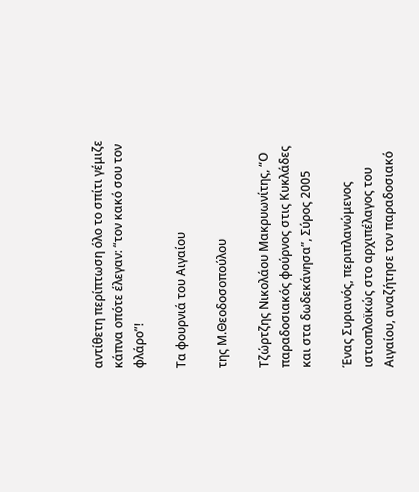αντίθετη περίπτωση όλο το σπίτι γέμιζε κάπνα οπότε έλεγαν: “τον κακό σου τον φλάρο”!

Τα φουρνιά του Αιγαίου

της Μ.Θεοδοσοπούλου

Τζώρτζης Νικολάου Μακρυωνίτης, “Ο παραδοσιακός φούρνος στις Κυκλάδες και στα δωδεκάνησα”, Σύρος 2005

Ένας Συριανός, περιπλανώμενος ιστιοπλοϊκώς στο αρχιπέλαγος του Αιγαίου, αναζήτησε τον παραδοσιακό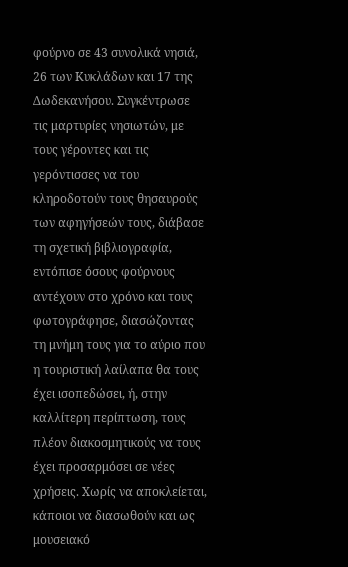φούρνο σε 43 συνολικά νησιά, 26 των Κυκλάδων και 17 της Δωδεκανήσου. Συγκέντρωσε τις μαρτυρίες νησιωτών, με τους γέροντες και τις γερόντισσες να του κληροδοτούν τους θησαυρούς των αφηγήσεών τους, διάβασε τη σχετική βιβλιογραφία, εντόπισε όσους φούρνους αντέχουν στο χρόνο και τους φωτογράφησε, διασώζοντας τη μνήμη τους για το αύριο που η τουριστική λαίλαπα θα τους έχει ισοπεδώσει, ή, στην καλλίτερη περίπτωση, τους πλέον διακοσμητικούς να τους έχει προσαρμόσει σε νέες χρήσεις. Χωρίς να αποκλείεται, κάποιοι να διασωθούν και ως μουσειακό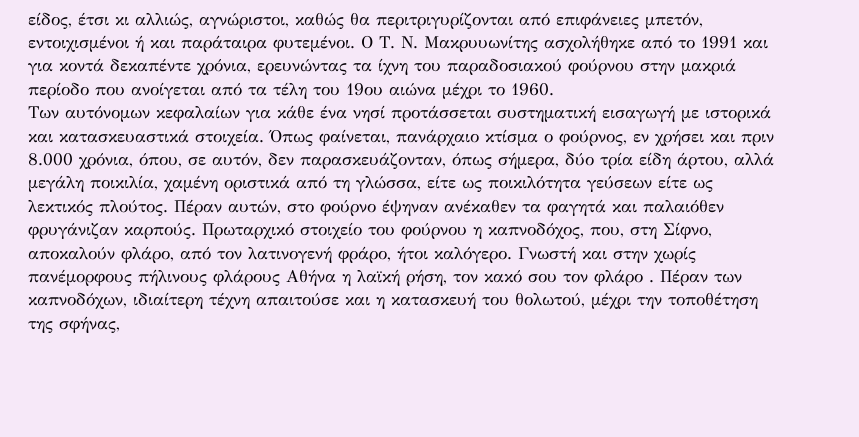είδος, έτσι κι αλλιώς, αγνώριστοι, καθώς θα περιτριγυρίζονται από επιφάνειες μπετόν, εντοιχισμένοι ή και παράταιρα φυτεμένοι. Ο Τ. Ν. Μακρυυωνίτης ασχολήθηκε από το 1991 και για κοντά δεκαπέντε χρόνια, ερευνώντας τα ίχνη του παραδοσιακού φούρνου στην μακριά περίοδο που ανοίγεται από τα τέλη του 19ου αιώνα μέχρι το 1960.
Των αυτόνομων κεφαλαίων για κάθε ένα νησί προτάσσεται συστηματική εισαγωγή με ιστορικά και κατασκευαστικά στοιχεία. Όπως φαίνεται, πανάρχαιο κτίσμα ο φούρνος, εν χρήσει και πριν 8.000 χρόνια, όπου, σε αυτόν, δεν παρασκευάζονταν, όπως σήμερα, δύο τρία είδη άρτου, αλλά μεγάλη ποικιλία, χαμένη οριστικά από τη γλώσσα, είτε ως ποικιλότητα γεύσεων είτε ως λεκτικός πλούτος. Πέραν αυτών, στο φούρνο έψηναν ανέκαθεν τα φαγητά και παλαιόθεν φρυγάνιζαν καρπούς. Πρωταρχικό στοιχείο του φούρνου η καπνοδόχος, που, στη Σίφνο, αποκαλούν φλάρο, από τον λατινογενή φράρο, ήτοι καλόγερο. Γνωστή και στην χωρίς πανέμορφους πήλινους φλάρους Αθήνα η λαϊκή ρήση, τον κακό σου τον φλάρο . Πέραν των καπνοδόχων, ιδιαίτερη τέχνη απαιτούσε και η κατασκευή του θολωτού, μέχρι την τοποθέτηση της σφήνας,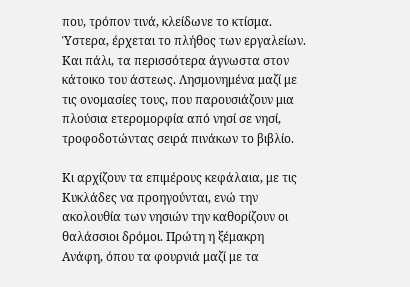που, τρόπον τινά, κλείδωνε το κτίσμα. Ύστερα, έρχεται το πλήθος των εργαλείων. Και πάλι, τα περισσότερα άγνωστα στον κάτοικο του άστεως. Λησμονημένα μαζί με τις ονομασίες τους, που παρουσιάζουν μια πλούσια ετερομορφία από νησί σε νησί, τροφοδοτώντας σειρά πινάκων το βιβλίο.

Κι αρχίζουν τα επιμέρους κεφάλαια, με τις Κυκλάδες να προηγούνται, ενώ την ακολουθία των νησιών την καθορίζουν οι θαλάσσιοι δρόμοι. Πρώτη η ξέμακρη Ανάφη, όπου τα φουρνιά μαζί με τα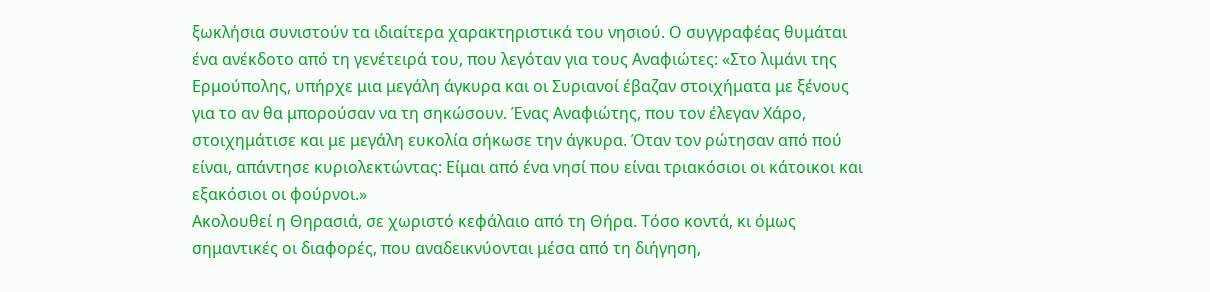ξωκλήσια συνιστούν τα ιδιαίτερα χαρακτηριστικά του νησιού. Ο συγγραφέας θυμάται ένα ανέκδοτο από τη γενέτειρά του, που λεγόταν για τους Αναφιώτες: «Στο λιμάνι της Ερμούπολης, υπήρχε μια μεγάλη άγκυρα και οι Συριανοί έβαζαν στοιχήματα με ξένους για το αν θα μπορούσαν να τη σηκώσουν. Ένας Αναφιώτης, που τον έλεγαν Χάρο, στοιχημάτισε και με μεγάλη ευκολία σήκωσε την άγκυρα. Όταν τον ρώτησαν από πού είναι, απάντησε κυριολεκτώντας: Είμαι από ένα νησί που είναι τριακόσιοι οι κάτοικοι και εξακόσιοι οι φούρνοι.»
Ακολουθεί η Θηρασιά, σε χωριστό κεφάλαιο από τη Θήρα. Τόσο κοντά, κι όμως σημαντικές οι διαφορές, που αναδεικνύονται μέσα από τη διήγηση,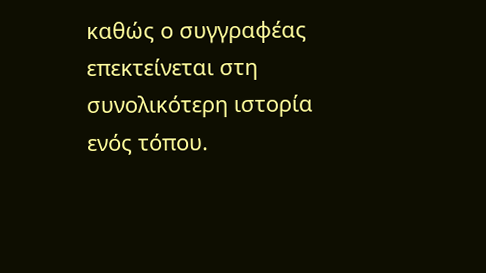καθώς ο συγγραφέας επεκτείνεται στη συνολικότερη ιστορία ενός τόπου.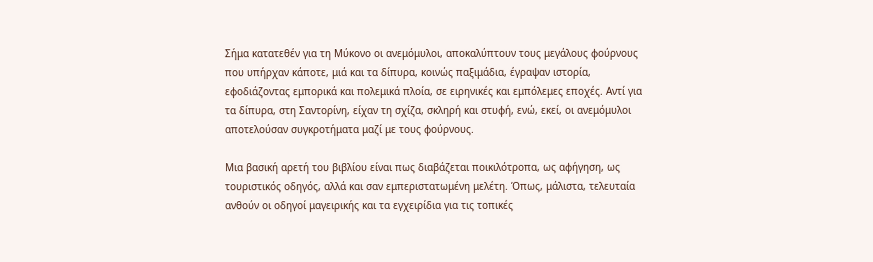Σήμα κατατεθέν για τη Μύκονο οι ανεμόμυλοι, αποκαλύπτουν τους μεγάλους φούρνους που υπήρχαν κάποτε, μιά και τα δίπυρα, κοινώς παξιμάδια, έγραψαν ιστορία, εφοδιάζοντας εμπορικά και πολεμικά πλοία, σε ειρηνικές και εμπόλεμες εποχές. Αντί για τα δίπυρα, στη Σαντορίνη, είχαν τη σχίζα, σκληρή και στυφή, ενώ, εκεί, οι ανεμόμυλοι αποτελούσαν συγκροτήματα μαζί με τους φούρνους.

Μια βασική αρετή του βιβλίου είναι πως διαβάζεται ποικιλότροπα, ως αφήγηση, ως τουριστικός οδηγός, αλλά και σαν εμπεριστατωμένη μελέτη. Όπως, μάλιστα, τελευταία ανθούν οι οδηγοί μαγειρικής και τα εγχειρίδια για τις τοπικές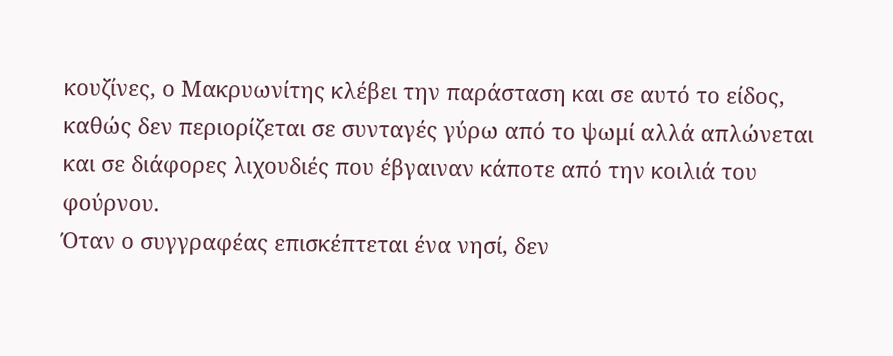κουζίνες, ο Μακρυωνίτης κλέβει την παράσταση και σε αυτό το είδος, καθώς δεν περιορίζεται σε συνταγές γύρω από το ψωμί αλλά απλώνεται και σε διάφορες λιχουδιές που έβγαιναν κάποτε από την κοιλιά του φούρνου.
Όταν ο συγγραφέας επισκέπτεται ένα νησί, δεν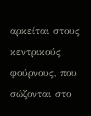αρκείται στους κεντρικούς φούρνους, που σώζονται στο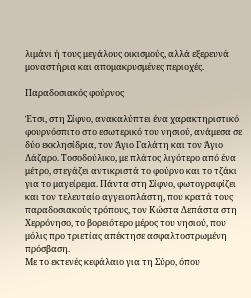λιμάνι ή τους μεγάλους οικισμούς, αλλά εξερευνά μοναστήρια και απομακρυσμένες περιοχές.

Παραδοσιακός φούρνος

Έτσι, στη Σίφνο, ανακαλύπτει ένα χαρακτηριστικό φουρνόσπιτο στο εσωτερικό του νησιού, ανάμεσα σε δύο εκκλησίδρια, τον Άγιο Γαλάτη και τον Άγιο Λάζαρο. Τοσοδούλικο, με πλάτος λιγότερο από ένα μέτρο, στεγάζει αντικριστά το φούρνο και το τζάκι για το μαγείρεμα. Πάντα στη Σίφνο, φωτογραφίζει και τον τελευταίο αγγειοπλάστη, που κρατά τους παραδοσιακούς τρόπους, τον Κώστα Δεπάστα στη Χερρόνησο, το βορειότερο μέρος του νησιού, που μόλις προ τριετίας απέκτησε ασφαλτοστρωμένη πρόσβαση.
Με το εκτενές κεφάλαιο για τη Σύρο, όπου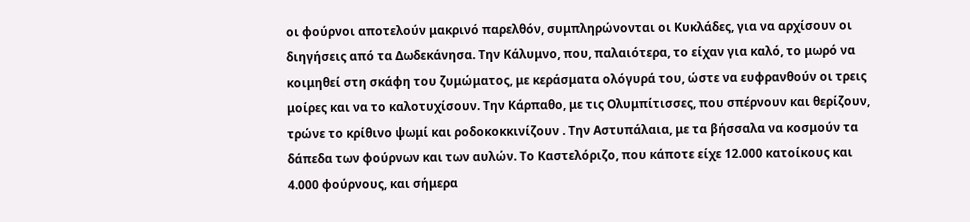οι φούρνοι αποτελούν μακρινό παρελθόν, συμπληρώνονται οι Κυκλάδες, για να αρχίσουν οι διηγήσεις από τα Δωδεκάνησα. Την Κάλυμνο, που, παλαιότερα, το είχαν για καλό, το μωρό να κοιμηθεί στη σκάφη του ζυμώματος, με κεράσματα ολόγυρά του, ώστε να ευφρανθούν οι τρεις μοίρες και να το καλοτυχίσουν. Την Κάρπαθο, με τις Ολυμπίτισσες, που σπέρνουν και θερίζουν, τρώνε το κρίθινο ψωμί και ροδοκοκκινίζουν . Την Αστυπάλαια, με τα βήσσαλα να κοσμούν τα δάπεδα των φούρνων και των αυλών. Το Καστελόριζο, που κάποτε είχε 12.000 κατοίκους και 4.000 φούρνους, και σήμερα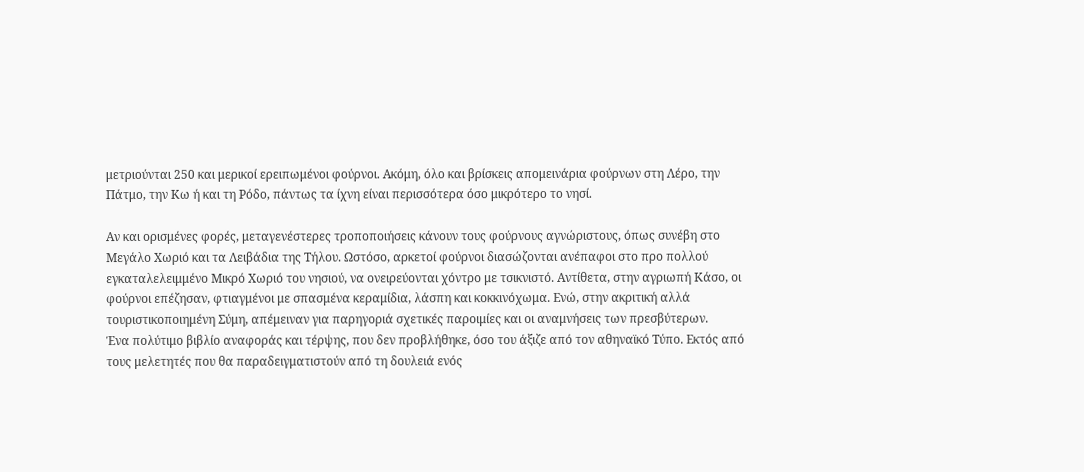μετριούνται 250 και μερικοί ερειπωμένοι φούρνοι. Ακόμη, όλο και βρίσκεις απομεινάρια φούρνων στη Λέρο, την Πάτμο, την Κω ή και τη Ρόδο, πάντως τα ίχνη είναι περισσότερα όσο μικρότερο το νησί.

Αν και ορισμένες φορές, μεταγενέστερες τροποποιήσεις κάνουν τους φούρνους αγνώριστους, όπως συνέβη στο Μεγάλο Χωριό και τα Λειβάδια της Τήλου. Ωστόσο, αρκετοί φούρνοι διασώζονται ανέπαφοι στο προ πολλού εγκαταλελειμμένο Μικρό Χωριό του νησιού, να ονειρεύονται χόντρο με τσικνιστό. Αντίθετα, στην αγριωπή Κάσο, οι φούρνοι επέζησαν, φτιαγμένοι με σπασμένα κεραμίδια, λάσπη και κοκκινόχωμα. Ενώ, στην ακριτική αλλά τουριστικοποιημένη Σύμη, απέμειναν για παρηγοριά σχετικές παροιμίες και οι αναμνήσεις των πρεσβύτερων.
Ένα πολύτιμο βιβλίο αναφοράς και τέρψης, που δεν προβλήθηκε, όσο του άξιζε από τον αθηναϊκό Τύπο. Εκτός από τους μελετητές που θα παραδειγματιστούν από τη δουλειά ενός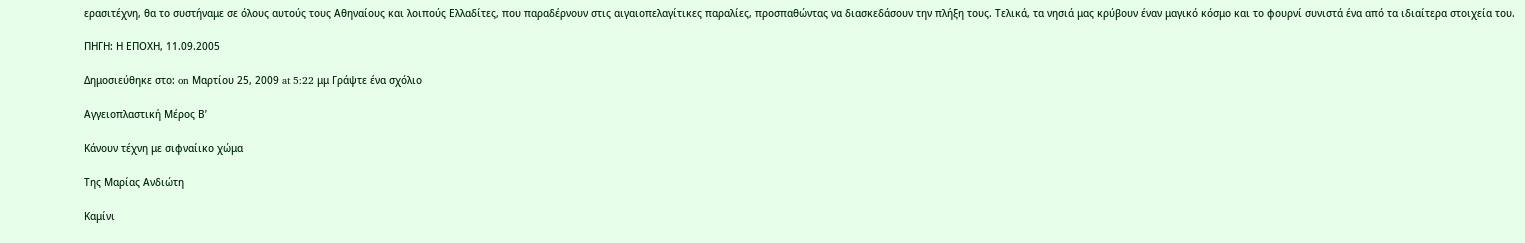ερασιτέχνη, θα το συστήναμε σε όλους αυτούς τους Αθηναίους και λοιπούς Ελλαδίτες, που παραδέρνουν στις αιγαιοπελαγίτικες παραλίες, προσπαθώντας να διασκεδάσουν την πλήξη τους. Τελικά, τα νησιά μας κρύβουν έναν μαγικό κόσμο και το φουρνί συνιστά ένα από τα ιδιαίτερα στοιχεία του.

ΠΗΓΗ: Η ΕΠΟΧΗ, 11.09.2005

Δημοσιεύθηκε στο: on Μαρτίου 25, 2009 at 5:22 μμ Γράψτε ένα σχόλιο

Αγγειοπλαστική Μέρος Β’

Κάνουν τέχνη με σιφναίικο χώμα

Της Μαρίας Ανδιώτη

Καμίνι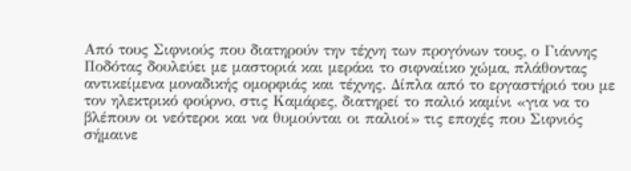Από τους Σιφνιούς που διατηρούν την τέχνη των προγόνων τους, ο Γιάννης Ποδότας δουλεύει με μαστοριά και μεράκι το σιφναίικο χώμα, πλάθοντας αντικείμενα μοναδικής ομορφιάς και τέχνης. Δίπλα από το εργαστήριό του με τον ηλεκτρικό φούρνο, στις Καμάρες, διατηρεί το παλιό καμίνι «για να το βλέπουν οι νεότεροι και να θυμούνται οι παλιοί» τις εποχές που Σιφνιός σήμαινε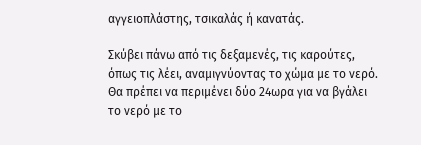αγγειοπλάστης, τσικαλάς ή κανατάς.

Σκύβει πάνω από τις δεξαμενές, τις καρούτες, όπως τις λέει, αναμιγνύοντας το χώμα με το νερό. Θα πρέπει να περιμένει δύο 24ωρα για να βγάλει το νερό με το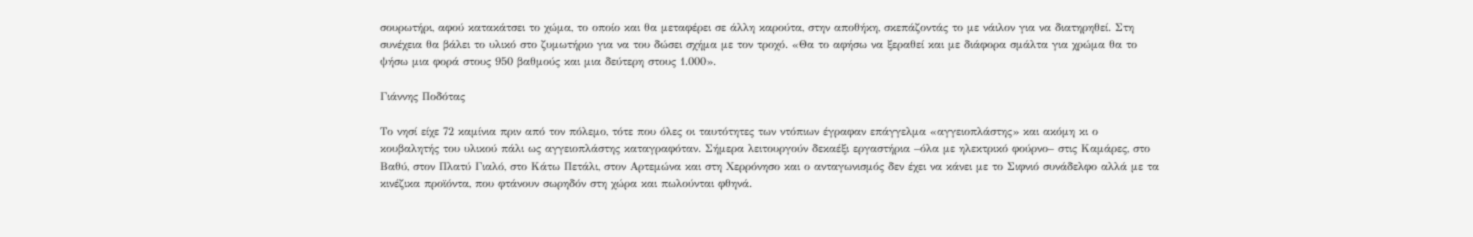σουρωτήρι, αφού κατακάτσει το χώμα, το οποίο και θα μεταφέρει σε άλλη καρούτα, στην αποθήκη, σκεπάζοντάς το με νάιλον για να διατηρηθεί. Στη συνέχεια θα βάλει το υλικό στο ζυμωτήριο για να του δώσει σχήμα με τον τροχό. «Θα το αφήσω να ξεραθεί και με διάφορα σμάλτα για χρώμα θα το ψήσω μια φορά στους 950 βαθμούς και μια δεύτερη στους 1.000».

Γιάννης Ποδότας

Το νησί είχε 72 καμίνια πριν από τον πόλεμο, τότε που όλες οι ταυτότητες των ντόπιων έγραφαν επάγγελμα «αγγειοπλάστης» και ακόμη κι ο κουβαλητής του υλικού πάλι ως αγγειοπλάστης καταγραφόταν. Σήμερα λειτουργούν δεκαέξι εργαστήρια –όλα με ηλεκτρικό φούρνο– στις Καμάρες, στο Βαθύ, στον Πλατύ Γιαλό, στο Κάτω Πετάλι, στον Αρτεμώνα και στη Χερρόνησο και ο ανταγωνισμός δεν έχει να κάνει με το Σιφνιό συνάδελφο αλλά με τα κινέζικα προϊόντα, που φτάνουν σωρηδόν στη χώρα και πωλούνται φθηνά.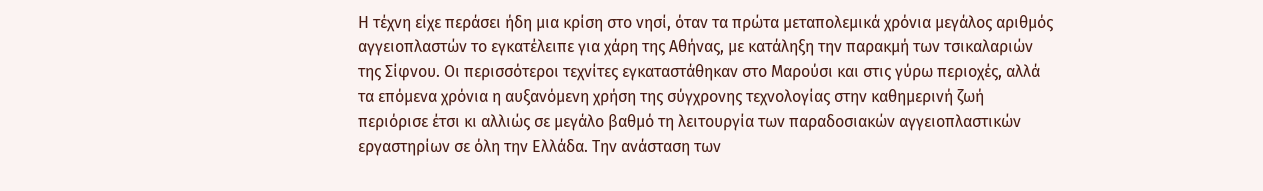Η τέχνη είχε περάσει ήδη μια κρίση στο νησί, όταν τα πρώτα μεταπολεμικά χρόνια μεγάλος αριθμός αγγειoπλαστών το εγκατέλειπε για χάρη της Αθήνας, με κατάληξη την παρακμή των τσικαλαριών της Σίφνου. Οι περισσότεροι τεχνίτες εγκαταστάθηκαν στο Μαρούσι και στις γύρω περιοχές, αλλά τα επόμενα χρόνια η αυξανόμενη χρήση της σύγχρονης τεχνολογίας στην καθημερινή ζωή περιόρισε έτσι κι αλλιώς σε μεγάλο βαθμό τη λειτουργία των παραδοσιακών αγγειοπλαστικών εργαστηρίων σε όλη την Ελλάδα. Την ανάσταση των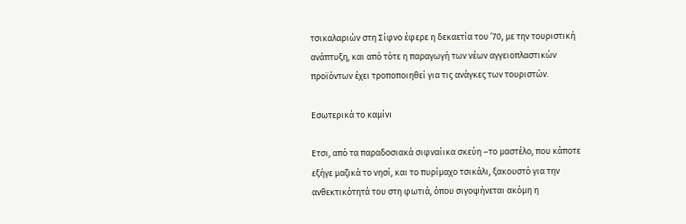τσικαλαριών στη Σίφνο έφερε η δεκαετία του ’70, με την τουριστική ανάπτυξη, και από τότε η παραγωγή των νέων αγγειοπλαστικών προϊόντων έχει τροποποιηθεί για τις ανάγκες των τουριστών.

Εσωτερικά το καμίνι

Ετσι, από τα παραδοσιακά σιφναίικα σκεύη –το μαστέλο, που κάποτε εξήγε μαζικά το νησί, και το πυρίμαχο τσικάλι, ξακουστό για την ανθεκτικότητά του στη φωτιά, όπου σιγοψήνεται ακόμη η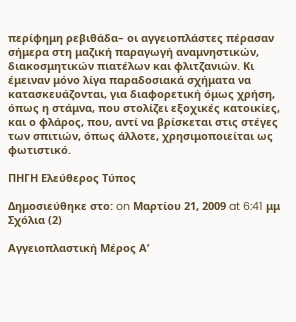περίφημη ρεβιθάδα– οι αγγειοπλάστες πέρασαν σήμερα στη μαζική παραγωγή αναμνηστικών, διακοσμητικών πιατέλων και φλιτζανιών. Κι έμειναν μόνο λίγα παραδοσιακά σχήματα να κατασκευάζονται, για διαφορετική όμως χρήση, όπως η στάμνα, που στολίζει εξοχικές κατοικίες, και ο φλάρος, που, αντί να βρίσκεται στις στέγες των σπιτιών, όπως άλλοτε, χρησιμοποιείται ως φωτιστικό.

ΠΗΓΗ Ελεύθερος Τύπος

Δημοσιεύθηκε στο: on Μαρτίου 21, 2009 at 6:41 μμ Σχόλια (2)

Αγγειοπλαστική Μέρος Α’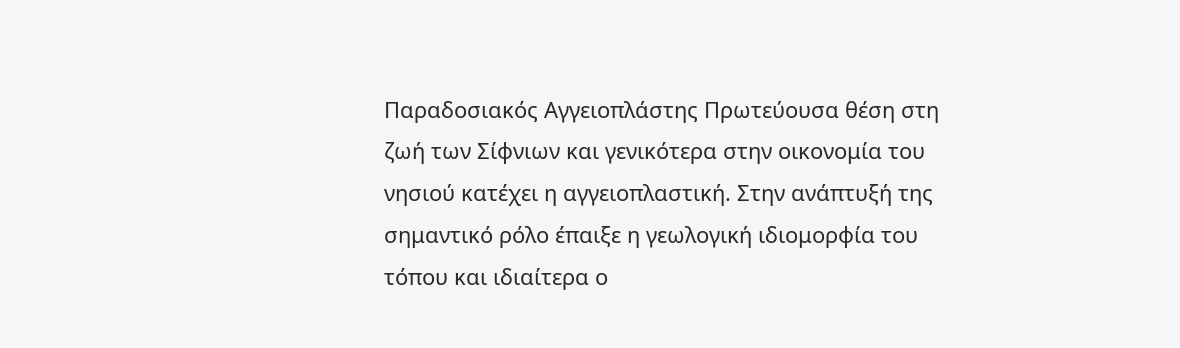Παραδοσιακός Αγγειοπλάστης Πρωτεύουσα θέση στη ζωή των Σίφνιων και γενικότερα στην οικονομία του νησιού κατέχει η αγγειοπλαστική. Στην ανάπτυξή της σημαντικό ρόλο έπαιξε η γεωλογική ιδιομορφία του τόπου και ιδιαίτερα ο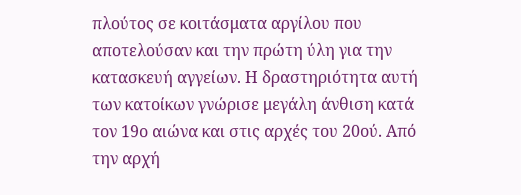πλούτος σε κοιτάσματα αργίλου που αποτελούσαν και την πρώτη ύλη για την κατασκευή αγγείων. Η δραστηριότητα αυτή των κατοίκων γνώρισε μεγάλη άνθιση κατά τον 19ο αιώνα και στις αρχές του 20ού. Από την αρχή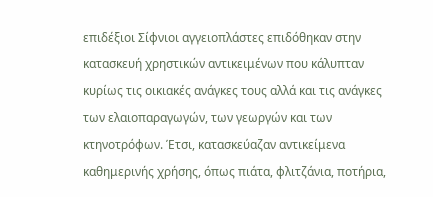επιδέξιοι Σίφνιοι αγγειοπλάστες επιδόθηκαν στην κατασκευή χρηστικών αντικειμένων που κάλυπταν κυρίως τις οικιακές ανάγκες τους αλλά και τις ανάγκες των ελαιοπαραγωγών, των γεωργών και των κτηνοτρόφων. Έτσι, κατασκεύαζαν αντικείμενα καθημερινής χρήσης, όπως πιάτα, φλιτζάνια, ποτήρια,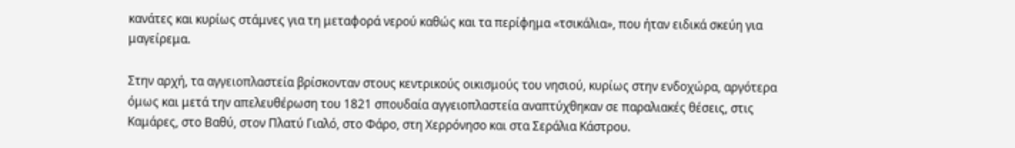κανάτες και κυρίως στάμνες για τη μεταφορά νερού καθώς και τα περίφημα «τσικάλια», που ήταν ειδικά σκεύη για μαγείρεμα.

Στην αρχή, τα αγγειοπλαστεία βρίσκονταν στους κεντρικούς οικισμούς του νησιού, κυρίως στην ενδοχώρα, αργότερα όμως και μετά την απελευθέρωση του 1821 σπουδαία αγγειοπλαστεία αναπτύχθηκαν σε παραλιακές θέσεις, στις Καμάρες, στο Βαθύ, στον Πλατύ Γιαλό, στο Φάρο, στη Χερρόνησο και στα Σεράλια Κάστρου.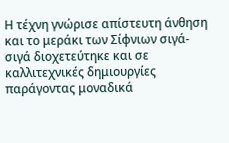Η τέχνη γνώρισε απίστευτη άνθηση και το μεράκι των Σίφνιων σιγά-σιγά διοχετεύτηκε και σε καλλιτεχνικές δημιουργίες παράγοντας μοναδικά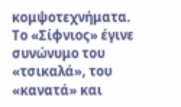κομψοτεχνήματα. Το «Σίφνιος» έγινε συνώνυμο του «τσικαλά», του «κανατά» και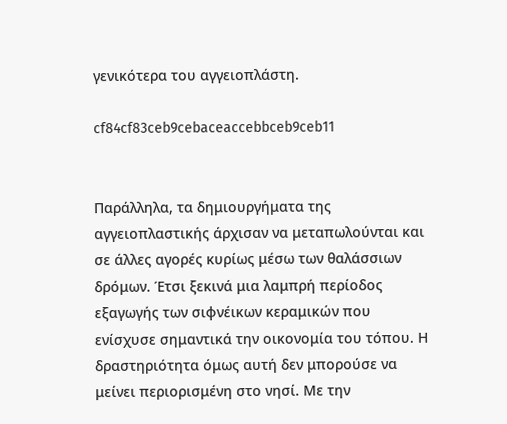γενικότερα του αγγειοπλάστη.

cf84cf83ceb9cebaceaccebbceb9ceb11


Παράλληλα, τα δημιουργήματα της αγγειοπλαστικής άρχισαν να μεταπωλούνται και σε άλλες αγορές κυρίως μέσω των θαλάσσιων δρόμων. Έτσι ξεκινά μια λαμπρή περίοδος εξαγωγής των σιφνέικων κεραμικών που ενίσχυσε σημαντικά την οικονομία του τόπου. Η δραστηριότητα όμως αυτή δεν μπορούσε να μείνει περιορισμένη στο νησί. Με την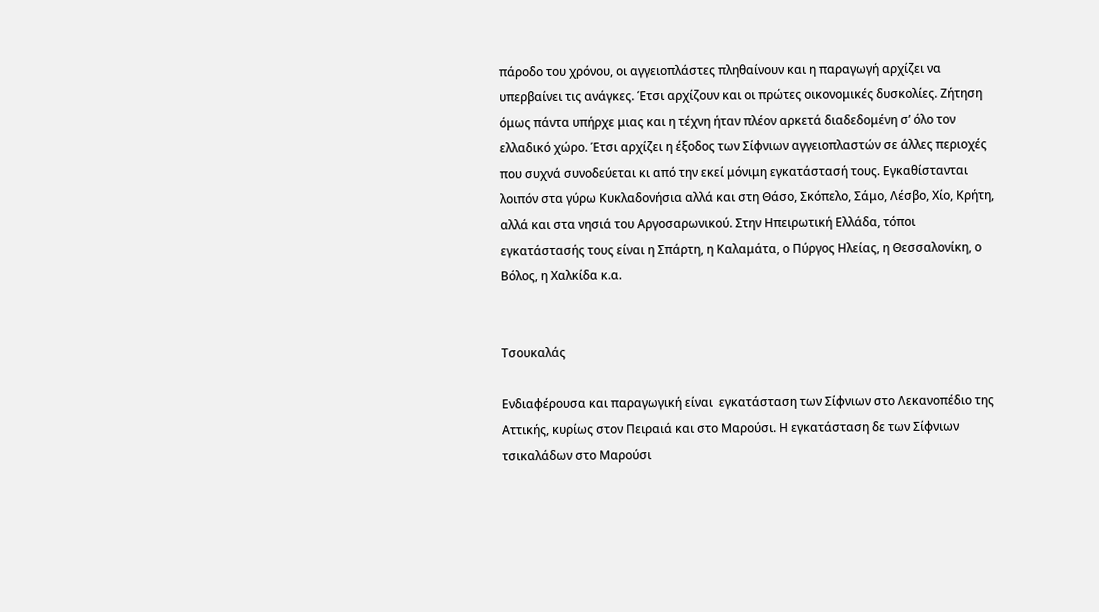πάροδο του χρόνου, οι αγγειοπλάστες πληθαίνουν και η παραγωγή αρχίζει να υπερβαίνει τις ανάγκες. Έτσι αρχίζουν και οι πρώτες οικονομικές δυσκολίες. Ζήτηση όμως πάντα υπήρχε μιας και η τέχνη ήταν πλέον αρκετά διαδεδομένη σ’ όλο τον ελλαδικό χώρο. Έτσι αρχίζει η έξοδος των Σίφνιων αγγειοπλαστών σε άλλες περιοχές που συχνά συνοδεύεται κι από την εκεί μόνιμη εγκατάστασή τους. Εγκαθίστανται λοιπόν στα γύρω Κυκλαδονήσια αλλά και στη Θάσο, Σκόπελο, Σάμο, Λέσβο, Χίο, Κρήτη, αλλά και στα νησιά του Αργοσαρωνικού. Στην Ηπειρωτική Ελλάδα, τόποι εγκατάστασής τους είναι η Σπάρτη, η Καλαμάτα, ο Πύργος Ηλείας, η Θεσσαλονίκη, ο Βόλος, η Χαλκίδα κ.α.


Τσουκαλάς

Ενδιαφέρουσα και παραγωγική είναι  εγκατάσταση των Σίφνιων στο Λεκανοπέδιο της Αττικής, κυρίως στον Πειραιά και στο Μαρούσι. Η εγκατάσταση δε των Σίφνιων τσικαλάδων στο Μαρούσι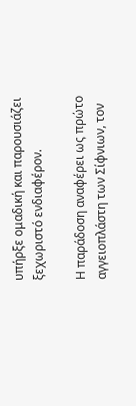υπήρξε ομαδική και παρουσιάζει ξεχωριστό ενδιαφέρον.

Η παράδοση αναφέρει ως πρώτο αγγειοπλάστη των Σίφνιων, τον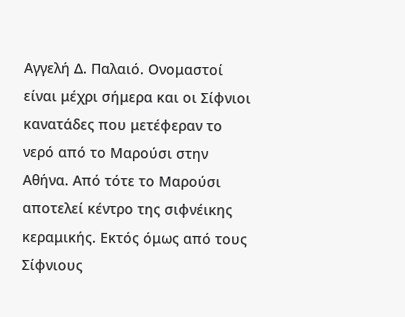Αγγελή Δ. Παλαιό. Ονομαστοί είναι μέχρι σήμερα και οι Σίφνιοι κανατάδες που μετέφεραν το νερό από το Μαρούσι στην Αθήνα. Από τότε το Μαρούσι αποτελεί κέντρο της σιφνέικης κεραμικής. Εκτός όμως από τους Σίφνιους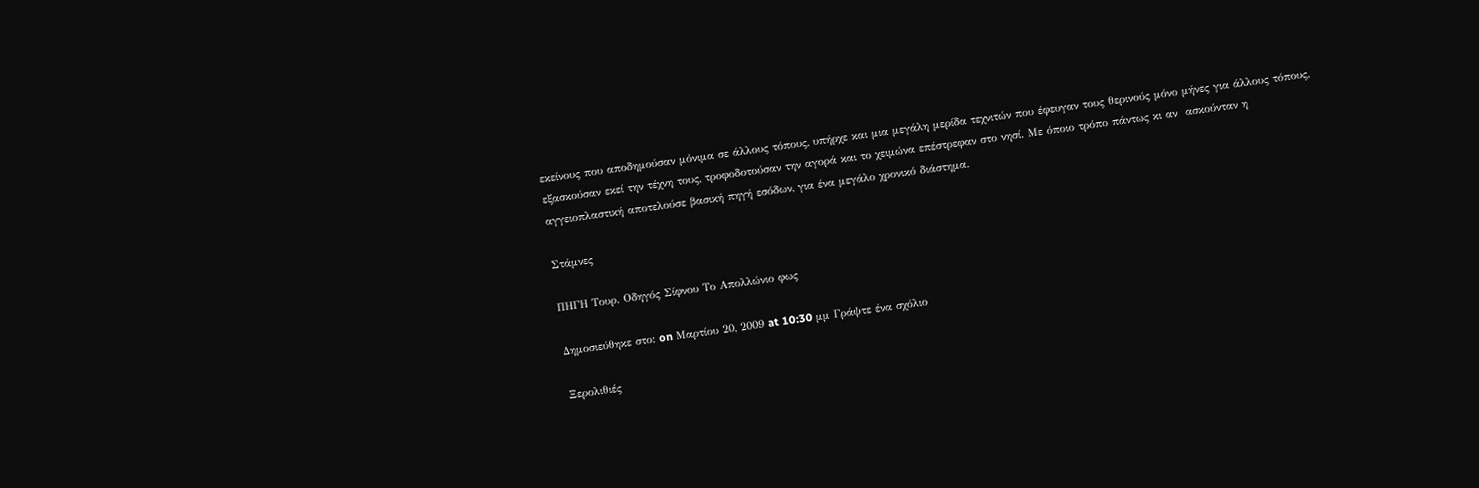εκείνους που αποδημούσαν μόνιμα σε άλλους τόπους, υπήρχε και μια μεγάλη μερίδα τεχνιτών που έφευγαν τους θερινούς μόνο μήνες για άλλους τόπους, εξασκούσαν εκεί την τέχνη τους, τροφοδοτούσαν την αγορά και το χειμώνα επέστρεφαν στο νησί. Με όποιο τρόπο πάντως κι αν  ασκούνταν η αγγειοπλαστική αποτελούσε βασική πηγή εσόδων, για ένα μεγάλο χρονικό διάστημα.

Στάμνες

ΠΗΓΗ Τουρ. Οδηγός Σίφνου Το Απολλώνιο φως

Δημοσιεύθηκε στο: on Μαρτίου 20, 2009 at 10:30 μμ Γράψτε ένα σχόλιο

Ξερολιθιές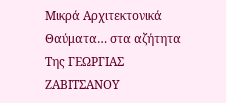Μικρά Αρχιτεκτονικά Θαύματα… στα αζήτητα
Tης ΓΕΩΡΓΙΑΣ ΖΑΒΙΤΣΑΝΟΥ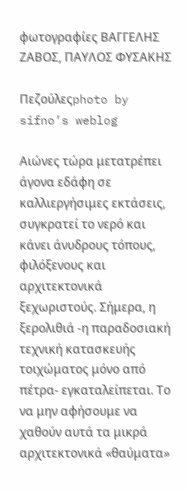φωτογραφίες ΒΑΓΓΕΛΗΣ ΖΑΒΟΣ, ΠΑΥΛΟΣ ΦΥΣΑΚΗΣ

Πεζούλεςphoto by sifno’s weblog

Αιώνες τώρα μετατρέπει άγονα εδάφη σε καλλιεργήσιμες εκτάσεις, συγκρατεί το νερό και κάνει άνυδρους τόπους, φιλόξενους και αρχιτεκτονικά ξεχωριστούς. Σήμερα, η ξερολιθιά -η παραδοσιακή τεχνική κατασκευής τοιχώματος μόνο από πέτρα- εγκαταλείπεται. Το να μην αφήσουμε να χαθούν αυτά τα μικρά αρχιτεκτονικά «θαύματα»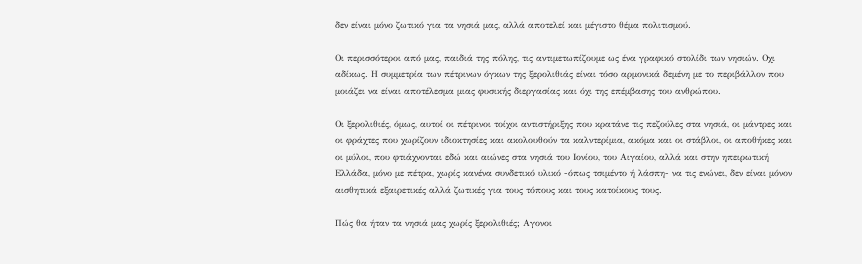δεν είναι μόνο ζωτικό για τα νησιά μας, αλλά αποτελεί και μέγιστο θέμα πολιτισμού.

Oι περισσότεροι από μας, παιδιά της πόλης, τις αντιμετωπίζουμε ως ένα γραφικό στολίδι των νησιών. Οχι αδίκως. Η συμμετρία των πέτρινων όγκων της ξερολιθιάς είναι τόσο αρμονικά δεμένη με το περιβάλλον που μοιάζει να είναι αποτέλεσμα μιας φυσικής διεργασίας και όχι της επέμβασης του ανθρώπου.

Οι ξερολιθιές, όμως, αυτοί οι πέτρινοι τοίχοι αντιστήριξης που κρατάνε τις πεζούλες στα νησιά, οι μάντρες και οι φράχτες που χωρίζουν ιδιοκτησίες και ακολουθούν τα καλντερίμια, ακόμα και οι στάβλοι, οι αποθήκες και οι μύλοι, που φτιάχνονται εδώ και αιώνες στα νησιά του Ιονίου, του Αιγαίου, αλλά και στην ηπειρωτική Ελλάδα, μόνο με πέτρα, χωρίς κανένα συνδετικό υλικό -όπως τσιμέντο ή λάσπη- να τις ενώνει, δεν είναι μόνον αισθητικά εξαιρετικές αλλά ζωτικές για τους τόπους και τους κατοίκους τους.

Πώς θα ήταν τα νησιά μας χωρίς ξερολιθιές; Αγονοι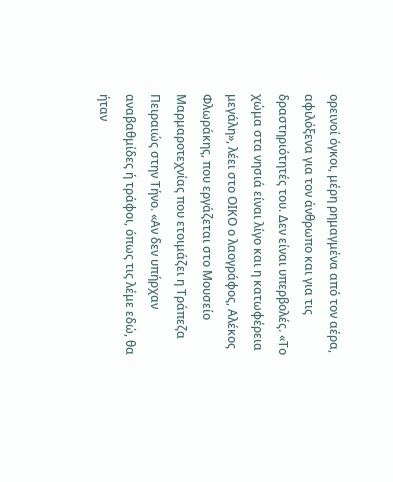ορεινοί όγκοι, μέρη ρημαγμένα από τον αέρα, αφιλόξενα για τον άνθρωπο και για τις δραστηριότητές του. Δεν είναι υπερβολές. «Το χώμα στα νησιά είναι λίγο και η κατωφέρεια μεγάλη», λέει στο ΟΙΚΟ ο λαογράφος, Αλέκος Φλωράκης, που εργάζεται στο Μουσείο Μαρμαροτεχνίας που ετοιμάζει η Τράπεζα Πειραιώς στην Τήνο. «Αν δεν υπήρχαν αναβαθμίδες ή τράφοι, όπως τις λέμε εδώ, θα ήταν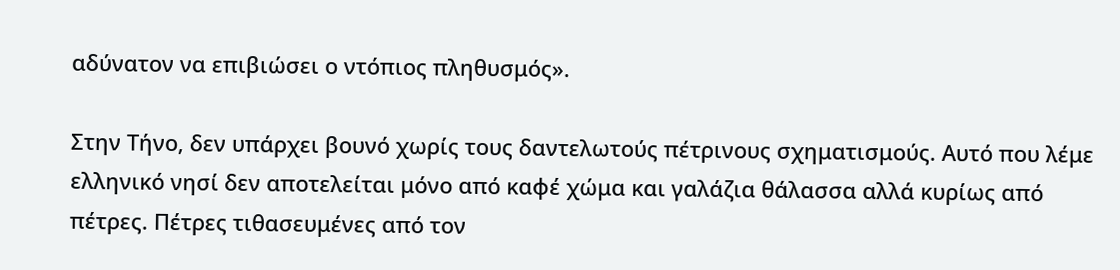αδύνατον να επιβιώσει ο ντόπιος πληθυσμός».

Στην Τήνο, δεν υπάρχει βουνό χωρίς τους δαντελωτούς πέτρινους σχηματισμούς. Αυτό που λέμε ελληνικό νησί δεν αποτελείται μόνο από καφέ χώμα και γαλάζια θάλασσα αλλά κυρίως από πέτρες. Πέτρες τιθασευμένες από τον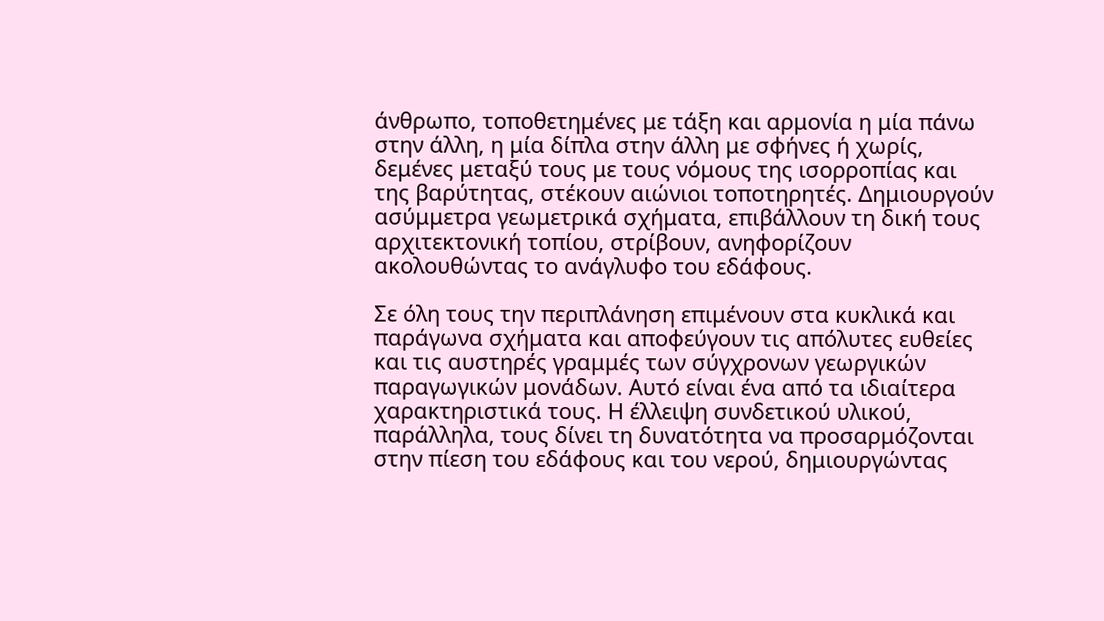άνθρωπο, τοποθετημένες με τάξη και αρμονία η μία πάνω στην άλλη, η μία δίπλα στην άλλη με σφήνες ή χωρίς, δεμένες μεταξύ τους με τους νόμους της ισορροπίας και της βαρύτητας, στέκουν αιώνιοι τοποτηρητές. Δημιουργούν ασύμμετρα γεωμετρικά σχήματα, επιβάλλουν τη δική τους αρχιτεκτονική τοπίου, στρίβουν, ανηφορίζουν ακολουθώντας το ανάγλυφο του εδάφους.

Σε όλη τους την περιπλάνηση επιμένουν στα κυκλικά και παράγωνα σχήματα και αποφεύγουν τις απόλυτες ευθείες και τις αυστηρές γραμμές των σύγχρονων γεωργικών παραγωγικών μονάδων. Αυτό είναι ένα από τα ιδιαίτερα χαρακτηριστικά τους. Η έλλειψη συνδετικού υλικού, παράλληλα, τους δίνει τη δυνατότητα να προσαρμόζονται στην πίεση του εδάφους και του νερού, δημιουργώντας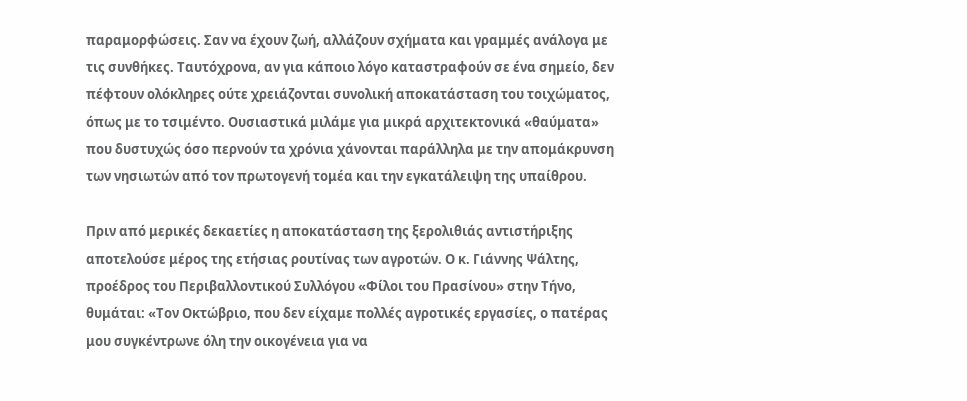παραμορφώσεις. Σαν να έχουν ζωή, αλλάζουν σχήματα και γραμμές ανάλογα με τις συνθήκες. Ταυτόχρονα, αν για κάποιο λόγο καταστραφούν σε ένα σημείο, δεν πέφτουν ολόκληρες ούτε χρειάζονται συνολική αποκατάσταση του τοιχώματος, όπως με το τσιμέντο. Ουσιαστικά μιλάμε για μικρά αρχιτεκτονικά «θαύματα» που δυστυχώς όσο περνούν τα χρόνια χάνονται παράλληλα με την απομάκρυνση των νησιωτών από τον πρωτογενή τομέα και την εγκατάλειψη της υπαίθρου.

Πριν από μερικές δεκαετίες η αποκατάσταση της ξερολιθιάς αντιστήριξης αποτελούσε μέρος της ετήσιας ρουτίνας των αγροτών. Ο κ. Γιάννης Ψάλτης, προέδρος του Περιβαλλοντικού Συλλόγου «Φίλοι του Πρασίνου» στην Τήνο, θυμάται: «Τον Οκτώβριο, που δεν είχαμε πολλές αγροτικές εργασίες, ο πατέρας μου συγκέντρωνε όλη την οικογένεια για να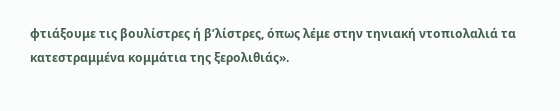φτιάξουμε τις βουλίστρες ή β’λίστρες, όπως λέμε στην τηνιακή ντοπιολαλιά τα κατεστραμμένα κομμάτια της ξερολιθιάς».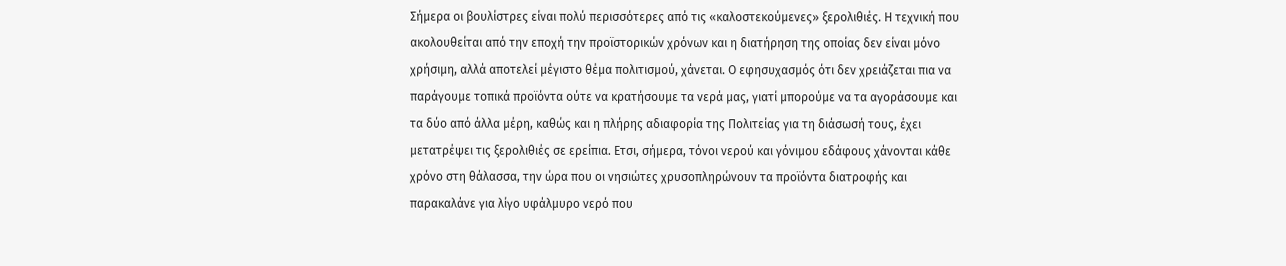Σήμερα οι βουλίστρες είναι πολύ περισσότερες από τις «καλοστεκούμενες» ξερολιθιές. Η τεχνική που ακολουθείται από την εποχή την προϊστορικών χρόνων και η διατήρηση της οποίας δεν είναι μόνο χρήσιμη, αλλά αποτελεί μέγιστο θέμα πολιτισμού, χάνεται. Ο εφησυχασμός ότι δεν χρειάζεται πια να παράγουμε τοπικά προϊόντα ούτε να κρατήσουμε τα νερά μας, γιατί μπορούμε να τα αγοράσουμε και τα δύο από άλλα μέρη, καθώς και η πλήρης αδιαφορία της Πολιτείας για τη διάσωσή τους, έχει μετατρέψει τις ξερολιθιές σε ερείπια. Ετσι, σήμερα, τόνοι νερού και γόνιμου εδάφους χάνονται κάθε χρόνο στη θάλασσα, την ώρα που οι νησιώτες χρυσοπληρώνουν τα προϊόντα διατροφής και παρακαλάνε για λίγο υφάλμυρο νερό που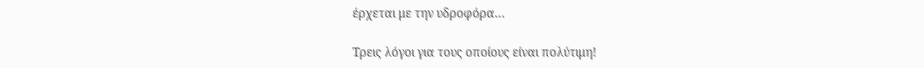έρχεται με την υδροφόρα…

Τρεις λόγοι για τους οποίους είναι πολύτιμη!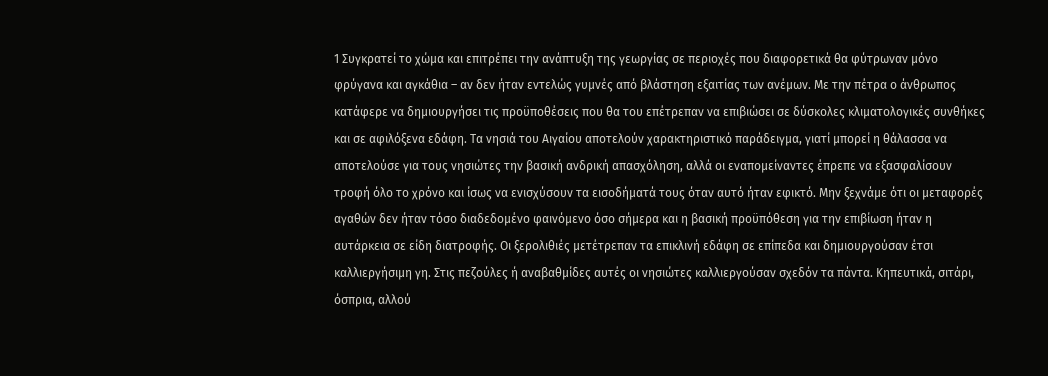1 Συγκρατεί το χώμα και επιτρέπει την ανάπτυξη της γεωργίας σε περιοχές που διαφορετικά θα φύτρωναν μόνο φρύγανα και αγκάθια – αν δεν ήταν εντελώς γυμνές από βλάστηση εξαιτίας των ανέμων. Με την πέτρα ο άνθρωπος κατάφερε να δημιουργήσει τις προϋποθέσεις που θα του επέτρεπαν να επιβιώσει σε δύσκολες κλιματολογικές συνθήκες και σε αφιλόξενα εδάφη. Τα νησιά του Αιγαίου αποτελούν χαρακτηριστικό παράδειγμα, γιατί μπορεί η θάλασσα να αποτελούσε για τους νησιώτες την βασική ανδρική απασχόληση, αλλά οι εναπομείναντες έπρεπε να εξασφαλίσουν τροφή όλο το χρόνο και ίσως να ενισχύσουν τα εισοδήματά τους όταν αυτό ήταν εφικτό. Μην ξεχνάμε ότι οι μεταφορές αγαθών δεν ήταν τόσο διαδεδομένο φαινόμενο όσο σήμερα και η βασική προϋπόθεση για την επιβίωση ήταν η αυτάρκεια σε είδη διατροφής. Οι ξερολιθιές μετέτρεπαν τα επικλινή εδάφη σε επίπεδα και δημιουργούσαν έτσι καλλιεργήσιμη γη. Στις πεζούλες ή αναβαθμίδες αυτές οι νησιώτες καλλιεργούσαν σχεδόν τα πάντα. Κηπευτικά, σιτάρι, όσπρια, αλλού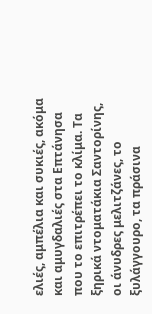ελιές, αμπέλια και συκιές, ακόμα και αμυγδαλιές στα Επτάνησα που το επιτρέπει το κλίμα. Τα ξηρικά ντοματάκια Σαντορίνης, οι άνυδρες μελιτζάνες, το ξυλάγγουρο, τα πράσινα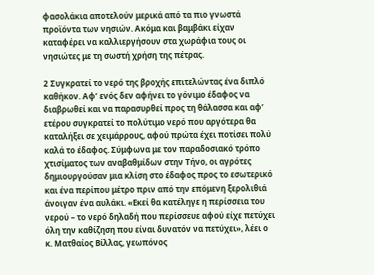φασολάκια αποτελούν μερικά από τα πιο γνωστά προϊόντα των νησιών. Ακόμα και βαμβάκι είχαν καταφέρει να καλλιεργήσουν στα χωράφια τους οι νησιώτες με τη σωστή χρήση της πέτρας.

2 Συγκρατεί το νερό της βροχής επιτελώντας ένα διπλό καθήκον. Αφ’ ενός δεν αφήνει το γόνιμο έδαφος να διαβρωθεί και να παρασυρθεί προς τη θάλασσα και αφ’ ετέρου συγκρατεί το πολύτιμο νερό που αργότερα θα καταλήξει σε χειμάρρους, αφού πρώτα έχει ποτίσει πολύ καλά το έδαφος. Σύμφωνα με τον παραδοσιακό τρόπο χτισίματος των αναβαθμίδων στην Τήνο, οι αγρότες δημιουργούσαν μια κλίση στο έδαφος προς το εσωτερικό και ένα περίπου μέτρο πριν από την επόμενη ξερολιθιά άνοιγαν ένα αυλάκι. «Εκεί θα κατέληγε η περίσσεια του νερού – το νερό δηλαδή που περίσσευε αφού είχε πετύχει όλη την καθίζηση που είναι δυνατόν να πετύχει», λέει ο κ. Ματθαίος Βίλλας, γεωπόνος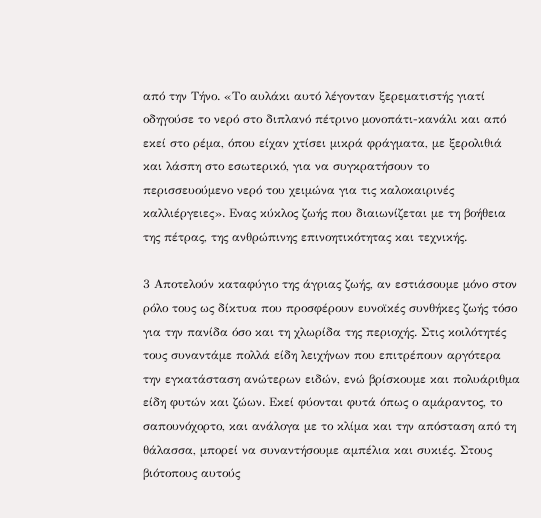από την Τήνο. «Το αυλάκι αυτό λέγονταν ξερεματιστής γιατί οδηγούσε το νερό στο διπλανό πέτρινο μονοπάτι-κανάλι και από εκεί στο ρέμα, όπου είχαν χτίσει μικρά φράγματα, με ξερολιθιά και λάσπη στο εσωτερικό, για να συγκρατήσουν το περισσευούμενο νερό του χειμώνα για τις καλοκαιρινές καλλιέργειες». Ενας κύκλος ζωής που διαιωνίζεται με τη βοήθεια της πέτρας, της ανθρώπινης επινοητικότητας και τεχνικής.

3 Αποτελούν καταφύγιο της άγριας ζωής, αν εστιάσουμε μόνο στον ρόλο τους ως δίκτυα που προσφέρουν ευνοϊκές συνθήκες ζωής τόσο για την πανίδα όσο και τη χλωρίδα της περιοχής. Στις κοιλότητές τους συναντάμε πολλά είδη λειχήνων που επιτρέπουν αργότερα την εγκατάσταση ανώτερων ειδών, ενώ βρίσκουμε και πολυάριθμα είδη φυτών και ζώων. Εκεί φύονται φυτά όπως ο αμάραντος, το σαπουνόχορτο, και ανάλογα με το κλίμα και την απόσταση από τη θάλασσα, μπορεί να συναντήσουμε αμπέλια και συκιές. Στους βιότοπους αυτούς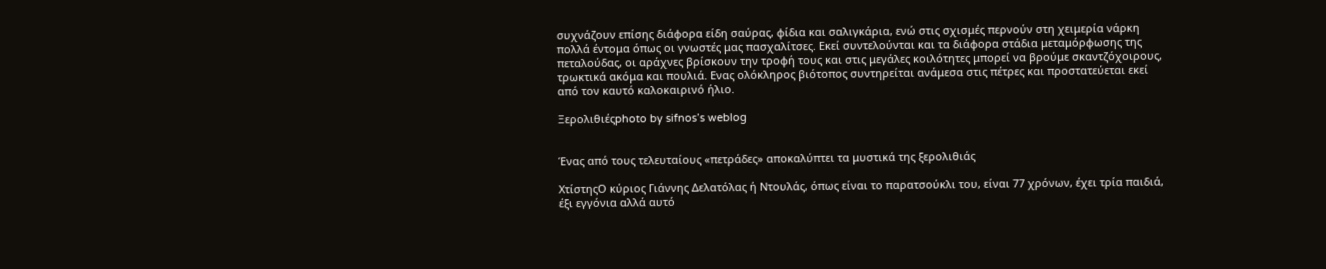συχνάζουν επίσης διάφορα είδη σαύρας, φίδια και σαλιγκάρια, ενώ στις σχισμές περνούν στη χειμερία νάρκη πολλά έντομα όπως οι γνωστές μας πασχαλίτσες. Εκεί συντελούνται και τα διάφορα στάδια μεταμόρφωσης της πεταλούδας, οι αράχνες βρίσκουν την τροφή τους και στις μεγάλες κοιλότητες μπορεί να βρούμε σκαντζόχοιρους, τρωκτικά ακόμα και πουλιά. Ενας ολόκληρος βιότοπος συντηρείται ανάμεσα στις πέτρες και προστατεύεται εκεί από τον καυτό καλοκαιρινό ήλιο.

Ξερολιθιέςphoto by sifnos’s weblog


Ένας από τους τελευταίους «πετράδες» αποκαλύπτει τα μυστικά της ξερολιθιάς

ΧτίστηςΟ κύριος Γιάννης Δελατόλας ή Ντουλάς, όπως είναι το παρατσούκλι του, είναι 77 χρόνων, έχει τρία παιδιά, έξι εγγόνια αλλά αυτό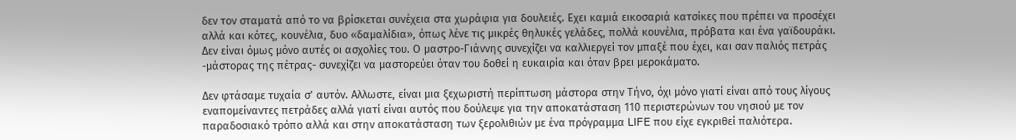δεν τον σταματά από το να βρίσκεται συνέχεια στα χωράφια για δουλειές. Εχει καμιά εικοσαριά κατσίκες που πρέπει να προσέχει αλλά και κότες, κουνέλια, δυο «δαμαλίδια», όπως λένε τις μικρές θηλυκές γελάδες, πολλά κουνέλια, πρόβατα και ένα γαϊδουράκι. Δεν είναι όμως μόνο αυτές οι ασχολίες του. Ο μαστρο-Γιάννης συνεχίζει να καλλιεργεί τον μπαξέ που έχει, και σαν παλιός πετράς -μάστορας της πέτρας- συνεχίζει να μαστορεύει όταν του δοθεί η ευκαιρία και όταν βρει μεροκάματο.

Δεν φτάσαμε τυχαία σ’ αυτόν. Αλλωστε, είναι μια ξεχωριστή περίπτωση μάστορα στην Τήνο, όχι μόνο γιατί είναι από τους λίγους εναπομείναντες πετράδες αλλά γιατί είναι αυτός που δούλεψε για την αποκατάσταση 110 περιστερώνων του νησιού με τον παραδοσιακό τρόπο αλλά και στην αποκατάσταση των ξερολιθιών με ένα πρόγραμμα LIFE που είχε εγκριθεί παλιότερα.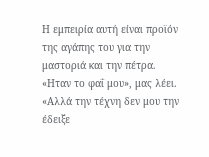Η εμπειρία αυτή είναι προϊόν της αγάπης του για την μαστοριά και την πέτρα. «Ηταν το φαΐ μου», μας λέει. «Αλλά την τέχνη δεν μου την έδειξε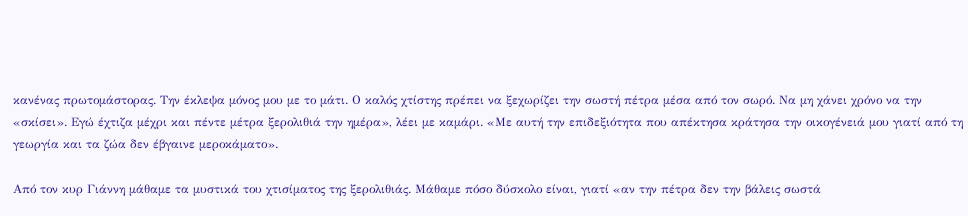κανένας πρωτομάστορας. Την έκλεψα μόνος μου με το μάτι. Ο καλός χτίστης πρέπει να ξεχωρίζει την σωστή πέτρα μέσα από τον σωρό. Να μη χάνει χρόνο να την «σκίσει». Εγώ έχτιζα μέχρι και πέντε μέτρα ξερολιθιά την ημέρα», λέει με καμάρι. «Με αυτή την επιδεξιότητα που απέκτησα κράτησα την οικογένειά μου γιατί από τη γεωργία και τα ζώα δεν έβγαινε μεροκάματο».

Από τον κυρ Γιάννη μάθαμε τα μυστικά του χτισίματος της ξερολιθιάς. Μάθαμε πόσο δύσκολο είναι, γιατί «αν την πέτρα δεν την βάλεις σωστά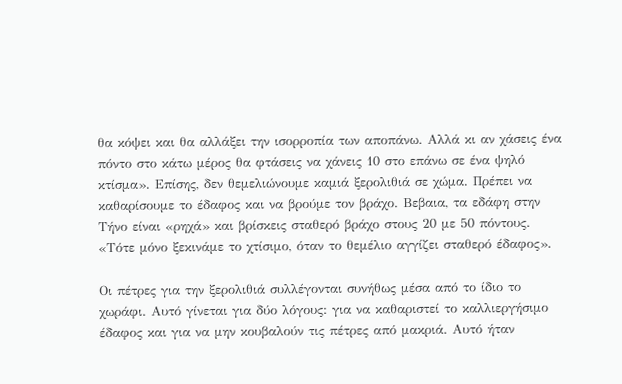θα κόψει και θα αλλάξει την ισορροπία των αποπάνω. Αλλά κι αν χάσεις ένα πόντο στο κάτω μέρος θα φτάσεις να χάνεις 10 στο επάνω σε ένα ψηλό κτίσμα». Επίσης, δεν θεμελιώνουμε καμιά ξερολιθιά σε χώμα. Πρέπει να καθαρίσουμε το έδαφος και να βρούμε τον βράχο. Βεβαια, τα εδάφη στην Τήνο είναι «ρηχά» και βρίσκεις σταθερό βράχο στους 20 με 50 πόντους. «Τότε μόνο ξεκινάμε το χτίσιμο, όταν το θεμέλιο αγγίζει σταθερό έδαφος».

Οι πέτρες για την ξερολιθιά συλλέγονται συνήθως μέσα από το ίδιο το χωράφι. Αυτό γίνεται για δύο λόγους: για να καθαριστεί το καλλιεργήσιμο έδαφος και για να μην κουβαλούν τις πέτρες από μακριά. Αυτό ήταν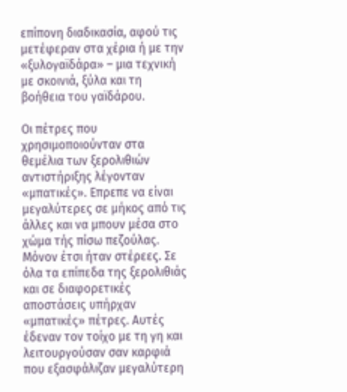επίπονη διαδικασία, αφού τις μετέφεραν στα χέρια ή με την «ξυλογαϊδάρα» – μια τεχνική με σκοινιά, ξύλα και τη βοήθεια του γαϊδάρου.

Οι πέτρες που χρησιμοποιούνταν στα θεμέλια των ξερολιθιών αντιστήριξης λέγονταν «μπατικές». Επρεπε να είναι μεγαλύτερες σε μήκος από τις άλλες και να μπουν μέσα στο χώμα τής πίσω πεζούλας. Μόνον έτσι ήταν στέρεες. Σε όλα τα επίπεδα της ξερολιθιάς και σε διαφορετικές αποστάσεις υπήρχαν «μπατικές» πέτρες. Αυτές έδεναν τον τοίχο με τη γη και λειτουργούσαν σαν καρφιά που εξασφάλιζαν μεγαλύτερη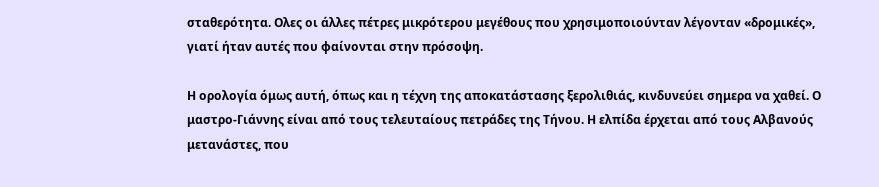σταθερότητα. Ολες οι άλλες πέτρες μικρότερου μεγέθους που χρησιμοποιούνταν λέγονταν «δρομικές», γιατί ήταν αυτές που φαίνονται στην πρόσοψη.

Η ορολογία όμως αυτή, όπως και η τέχνη της αποκατάστασης ξερολιθιάς, κινδυνεύει σημερα να χαθεί. Ο μαστρο-Γιάννης είναι από τους τελευταίους πετράδες της Τήνου. Η ελπίδα έρχεται από τους Αλβανούς μετανάστες, που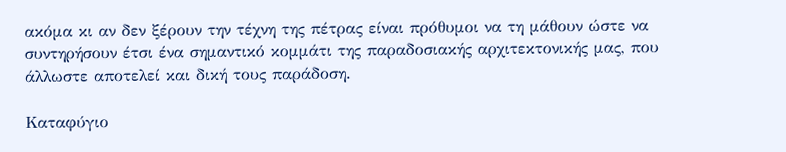ακόμα κι αν δεν ξέρουν την τέχνη της πέτρας είναι πρόθυμοι να τη μάθουν ώστε να συντηρήσουν έτσι ένα σημαντικό κομμάτι της παραδοσιακής αρχιτεκτονικής μας, που άλλωστε αποτελεί και δική τους παράδοση.

Καταφύγιο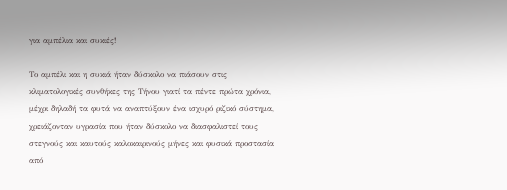για αμπέλια και συκιές!

Το αμπέλι και η συκιά ήταν δύσκολο να πιάσουν στις κλιματολογικές συνθήκες της Τήνου γιατί τα πέντε πρώτα χρόνια, μέχρι δηλαδή τα φυτά να αναπτύξουν ένα ισχυρό ριζικό σύστημα, χρειάζονταν υγρασία που ήταν δύσκολο να διασφαλιστεί τους στεγνούς και καυτούς καλοκαιρινούς μήνες και φυσικά προστασία από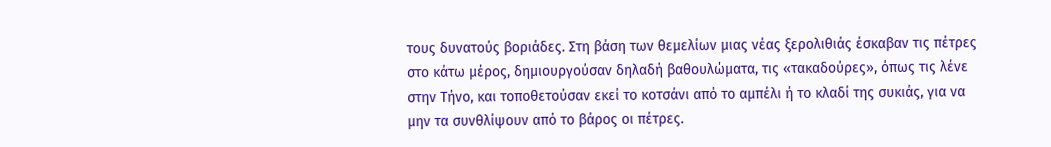τους δυνατούς βοριάδες. Στη βάση των θεμελίων μιας νέας ξερολιθιάς έσκαβαν τις πέτρες στο κάτω μέρος, δημιουργούσαν δηλαδή βαθουλώματα, τις «τακαδούρες», όπως τις λένε στην Τήνο, και τοποθετούσαν εκεί το κοτσάνι από το αμπέλι ή το κλαδί της συκιάς, για να μην τα συνθλίψουν από το βάρος οι πέτρες.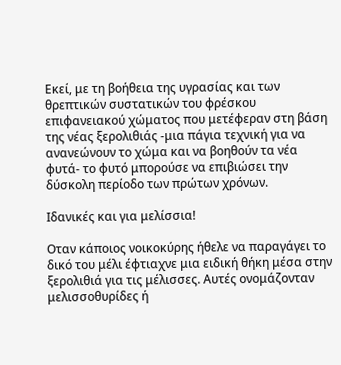Εκεί, με τη βοήθεια της υγρασίας και των θρεπτικών συστατικών του φρέσκου επιφανειακού χώματος που μετέφεραν στη βάση της νέας ξερολιθιάς -μια πάγια τεχνική για να ανανεώνουν το χώμα και να βοηθούν τα νέα φυτά- το φυτό μπορούσε να επιβιώσει την δύσκολη περίοδο των πρώτων χρόνων.

Ιδανικές και για μελίσσια!

Οταν κάποιος νοικοκύρης ήθελε να παραγάγει το δικό του μέλι έφτιαχνε μια ειδική θήκη μέσα στην ξερολιθιά για τις μέλισσες. Αυτές ονομάζονταν μελισσοθυρίδες ή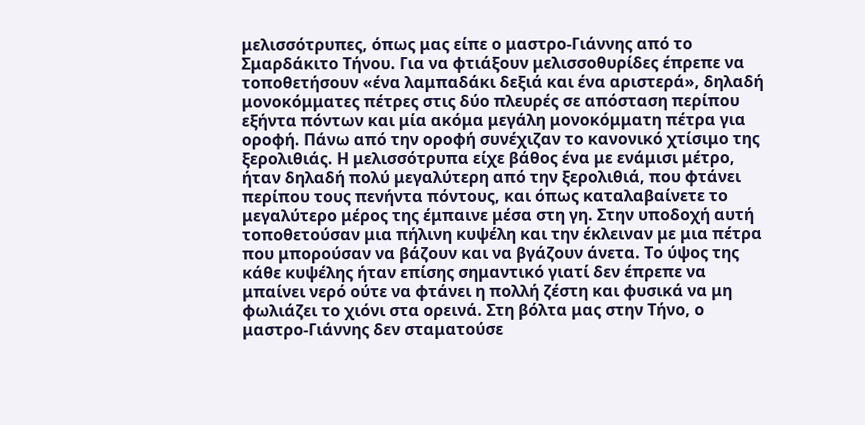μελισσότρυπες, όπως μας είπε ο μαστρο-Γιάννης από το Σμαρδάκιτο Τήνου. Για να φτιάξουν μελισσοθυρίδες έπρεπε να τοποθετήσουν «ένα λαμπαδάκι δεξιά και ένα αριστερά», δηλαδή μονοκόμματες πέτρες στις δύο πλευρές σε απόσταση περίπου εξήντα πόντων και μία ακόμα μεγάλη μονοκόμματη πέτρα για οροφή. Πάνω από την οροφή συνέχιζαν το κανονικό χτίσιμο της ξερολιθιάς. Η μελισσότρυπα είχε βάθος ένα με ενάμισι μέτρο, ήταν δηλαδή πολύ μεγαλύτερη από την ξερολιθιά, που φτάνει περίπου τους πενήντα πόντους, και όπως καταλαβαίνετε το μεγαλύτερο μέρος της έμπαινε μέσα στη γη. Στην υποδοχή αυτή τοποθετούσαν μια πήλινη κυψέλη και την έκλειναν με μια πέτρα που μπορούσαν να βάζουν και να βγάζουν άνετα. Το ύψος της κάθε κυψέλης ήταν επίσης σημαντικό γιατί δεν έπρεπε να μπαίνει νερό ούτε να φτάνει η πολλή ζέστη και φυσικά να μη φωλιάζει το χιόνι στα ορεινά. Στη βόλτα μας στην Τήνο, ο μαστρο-Γιάννης δεν σταματούσε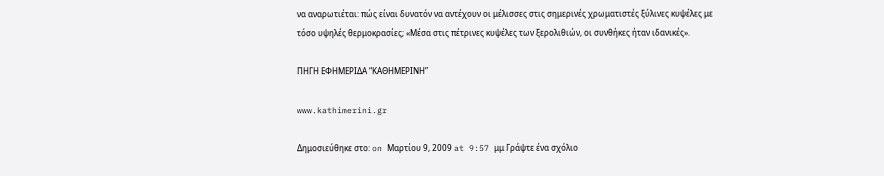να αναρωτιέται: πώς είναι δυνατόν να αντέχουν οι μέλισσες στις σημερινές χρωματιστές ξύλινες κυψέλες με τόσο υψηλές θερμοκρασίες; «Μέσα στις πέτρινες κυψέλες των ξερολιθιών, οι συνθήκες ήταν ιδανικές».

ΠΗΓΗ ΕΦΗΜΕΡΙΔΑ “ΚΑΘΗΜΕΡΙΝΗ”

www.kathimerini.gr

Δημοσιεύθηκε στο: on Μαρτίου 9, 2009 at 9:57 μμ Γράψτε ένα σχόλιο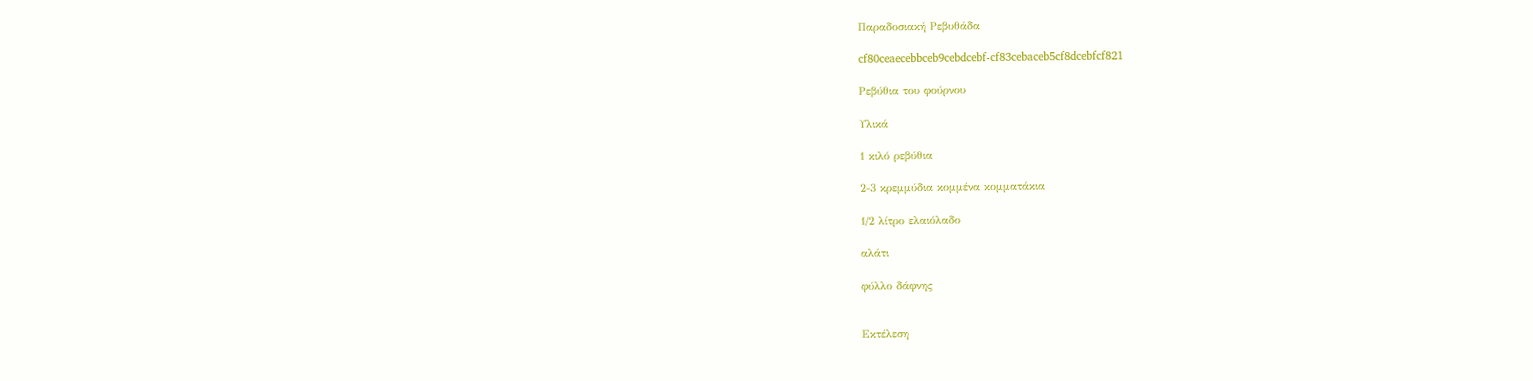Παραδοσιακή Ρεβυθάδα

cf80ceaecebbceb9cebdcebf-cf83cebaceb5cf8dcebfcf821

Ρεβύθια του φούρνου

Υλικά

1 κιλό ρεβύθια

2-3 κρεμμύδια κομμένα κομματάκια

1/2 λίτρο ελαιόλαδο

αλάτι

φύλλο δάφνης


Εκτέλεση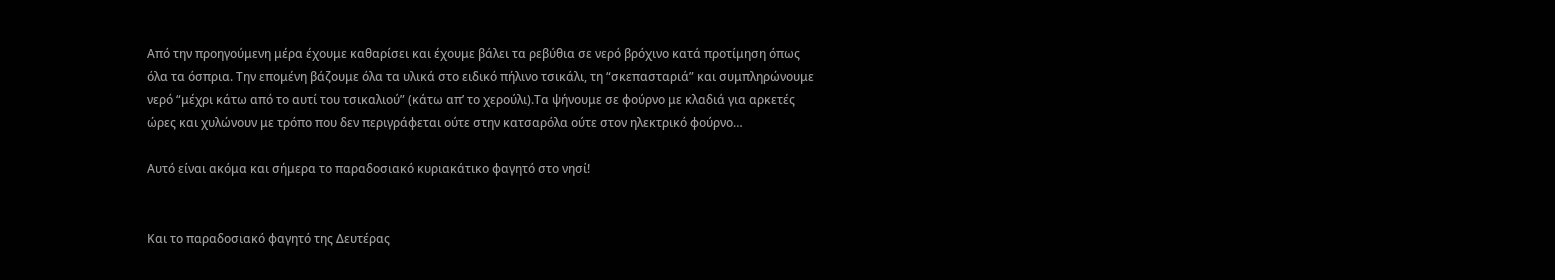Από την προηγούμενη μέρα έχουμε καθαρίσει και έχουμε βάλει τα ρεβύθια σε νερό βρόχινο κατά προτίμηση όπως όλα τα όσπρια. Την επομένη βάζουμε όλα τα υλικά στο ειδικό πήλινο τσικάλι, τη “σκεπασταριά” και συμπληρώνουμε νερό “μέχρι κάτω από το αυτί του τσικαλιού” (κάτω απ’ το χερούλι).Τα ψήνουμε σε φούρνο με κλαδιά για αρκετές ώρες και χυλώνουν με τρόπο που δεν περιγράφεται ούτε στην κατσαρόλα ούτε στον ηλεκτρικό φούρνο…

Αυτό είναι ακόμα και σήμερα το παραδοσιακό κυριακάτικο φαγητό στο νησί!


Και το παραδοσιακό φαγητό της Δευτέρας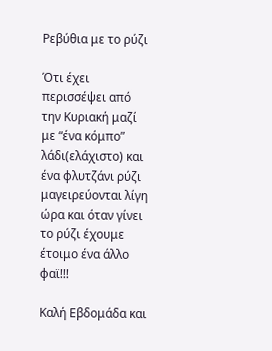Ρεβύθια με το ρύζι

Ότι έχει περισσέψει από την Κυριακή μαζί με “ένα κόμπο” λάδι(ελάχιστο) και ένα φλυτζάνι ρύζι μαγειρεύονται λίγη ώρα και όταν γίνει το ρύζι έχουμε έτοιμο ένα άλλο φαϊ!!!

Καλή Εβδομάδα και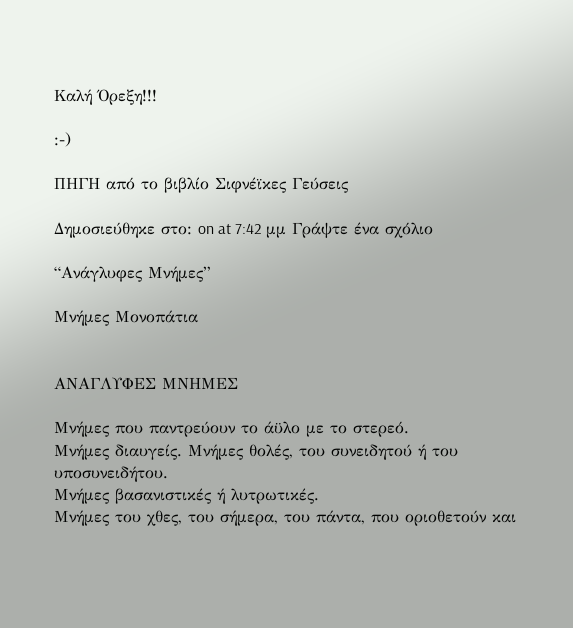Καλή Όρεξη!!!

:-)

ΠΗΓΗ από το βιβλίο Σιφνέϊκες Γεύσεις

Δημοσιεύθηκε στο: on at 7:42 μμ Γράψτε ένα σχόλιο

“Ανάγλυφες Μνήμες”

Μνήμες Μονοπάτια


ΑΝΑΓΛΥΦΕΣ ΜΝΗΜΕΣ

Μνήμες που παντρεύουν το άϋλο με το στερεό.
Μνήμες διαυγείς. Μνήμες θολές, του συνειδητού ή του υποσυνειδήτου.
Μνήμες βασανιστικές ή λυτρωτικές.
Μνήμες του χθες, του σήμερα, του πάντα, που οριοθετούν και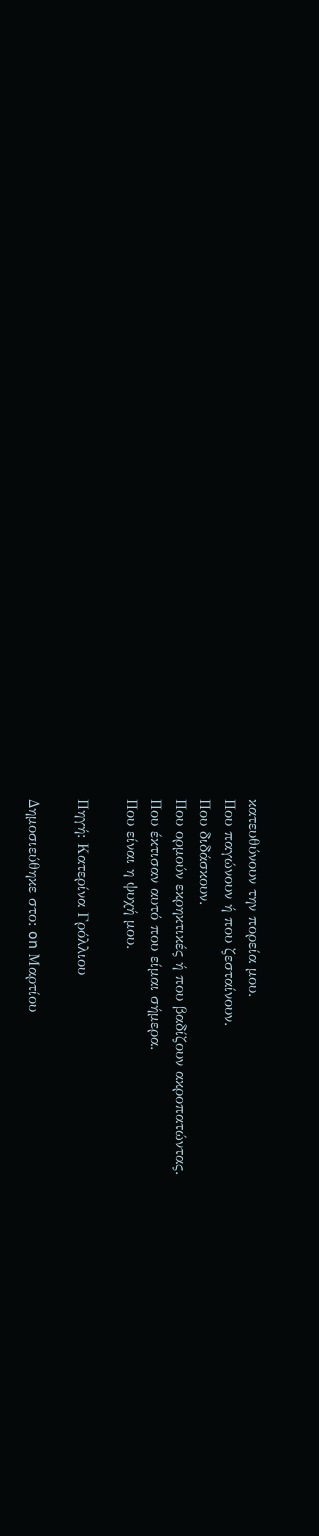κατευθύνουν την πορεία μου.
Που παγώνουν ή που ζεσταίνουν.
Που διδάσκουν.
Που ορμούν εκρηκτικές ή που βαδίζουν ακροπατώντας.
Που έκτισαν αυτό που είμαι σήμερα.
Που είναι η ψυχή μου.

Πηγή: Κατερίνα Γρόλλιου

Δημοσιεύθηκε στο: on Μαρτίου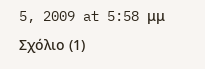5, 2009 at 5:58 μμ Σχόλιο (1)